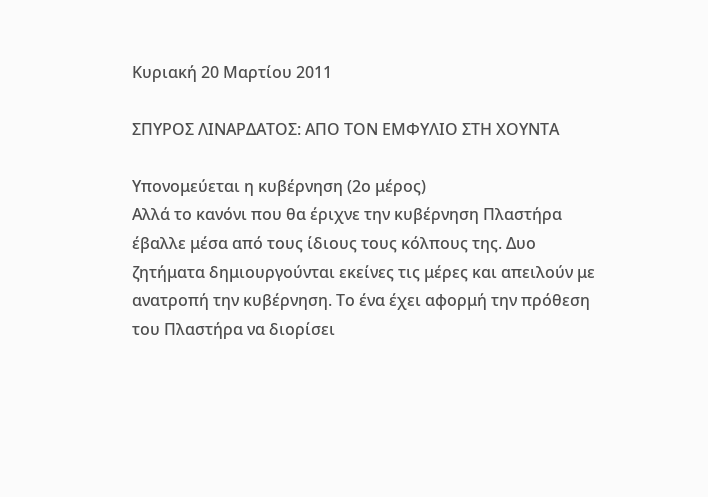Κυριακή 20 Μαρτίου 2011

ΣΠΥΡΟΣ ΛΙΝΑΡΔΑΤΟΣ: ΑΠΟ ΤΟΝ ΕΜΦΥΛΙΟ ΣΤΗ ΧΟΥΝΤΑ

Υπονομεύεται η κυβέρνηση (2ο μέρος)
Αλλά το κανόνι που θα έριχνε την κυβέρνηση Πλαστήρα έβαλλε μέσα από τους ίδιους τους κόλπους της. Δυο ζητήματα δημιουργούνται εκείνες τις μέρες και απειλούν με ανατροπή την κυβέρνηση. Το ένα έχει αφορμή την πρόθεση του Πλαστήρα να διορίσει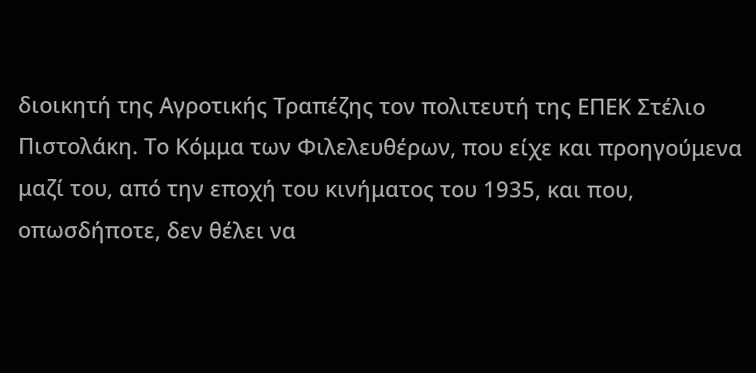διοικητή της Αγροτικής Τραπέζης τον πολιτευτή της ΕΠΕΚ Στέλιο Πιστολάκη. Το Κόμμα των Φιλελευθέρων, που είχε και προηγούμενα μαζί του, από την εποχή του κινήματος του 1935, και που, οπωσδήποτε, δεν θέλει να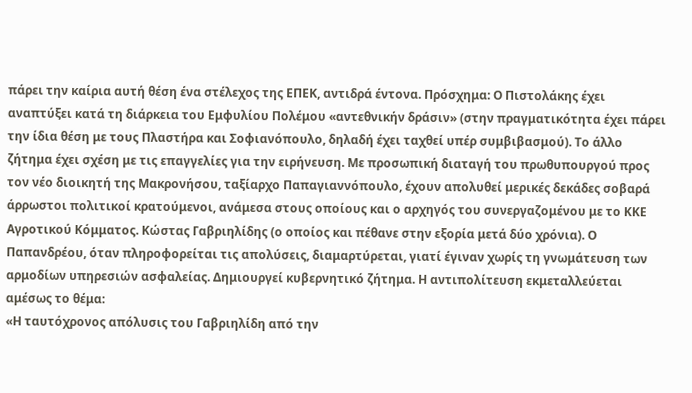πάρει την καίρια αυτή θέση ένα στέλεχος της ΕΠΕΚ, αντιδρά έντονα. Πρόσχημα: Ο Πιστολάκης έχει αναπτύξει κατά τη διάρκεια του Εμφυλίου Πολέμου «αντεθνικήν δράσιν» (στην πραγματικότητα έχει πάρει την ίδια θέση με τους Πλαστήρα και Σοφιανόπουλο, δηλαδή έχει ταχθεί υπέρ συμβιβασμού). Το άλλο ζήτημα έχει σχέση με τις επαγγελίες για την ειρήνευση. Με προσωπική διαταγή του πρωθυπουργού προς τον νέο διοικητή της Μακρονήσου, ταξίαρχο Παπαγιαννόπουλο, έχουν απολυθεί μερικές δεκάδες σοβαρά άρρωστοι πολιτικοί κρατούμενοι, ανάμεσα στους οποίους και ο αρχηγός του συνεργαζομένου με το ΚΚΕ Αγροτικού Κόμματος. Κώστας Γαβριηλίδης (ο οποίος και πέθανε στην εξορία μετά δύο χρόνια). Ο Παπανδρέου, όταν πληροφορείται τις απολύσεις, διαμαρτύρεται, γιατί έγιναν χωρίς τη γνωμάτευση των αρμοδίων υπηρεσιών ασφαλείας. Δημιουργεί κυβερνητικό ζήτημα. Η αντιπολίτευση εκμεταλλεύεται αμέσως το θέμα:
«Η ταυτόχρονος απόλυσις του Γαβριηλίδη από την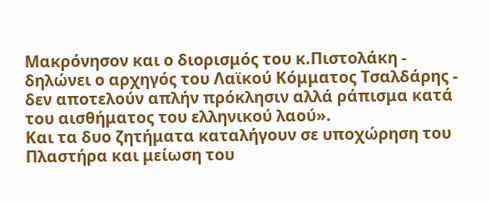Μακρόνησον και ο διορισμός του κ.Πιστολάκη - δηλώνει ο αρχηγός του Λαϊκού Κόμματος Τσαλδάρης - δεν αποτελούν απλήν πρόκλησιν αλλά ράπισμα κατά του αισθήματος του ελληνικού λαού».
Και τα δυο ζητήματα καταλήγουν σε υποχώρηση του Πλαστήρα και μείωση του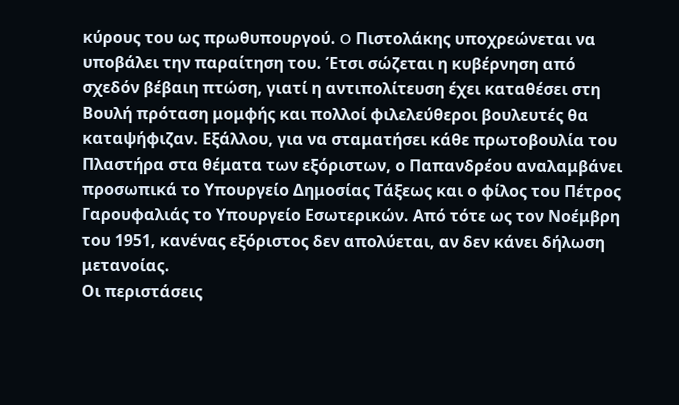κύρους του ως πρωθυπουργού. O Πιστολάκης υποχρεώνεται να υποβάλει την παραίτηση του. Έτσι σώζεται η κυβέρνηση από σχεδόν βέβαιη πτώση, γιατί η αντιπολίτευση έχει καταθέσει στη Βουλή πρόταση μομφής και πολλοί φιλελεύθεροι βουλευτές θα καταψήφιζαν. Εξάλλου, για να σταματήσει κάθε πρωτοβουλία του Πλαστήρα στα θέματα των εξόριστων, ο Παπανδρέου αναλαμβάνει προσωπικά το Υπουργείο Δημοσίας Τάξεως και ο φίλος του Πέτρος Γαρουφαλιάς το Υπουργείο Εσωτερικών. Από τότε ως τον Νοέμβρη του 1951, κανένας εξόριστος δεν απολύεται, αν δεν κάνει δήλωση μετανοίας.
Οι περιστάσεις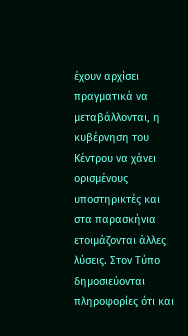έχουν αρχίσει πραγματικά να μεταβάλλονται, η κυβέρνηση του Κέντρου να χάνει ορισμένους υποστηρικτές και στα παρασκήνια ετοιμάζονται άλλες λύσεις. Στον Τύπο δημοσιεύονται πληροφορίες ότι και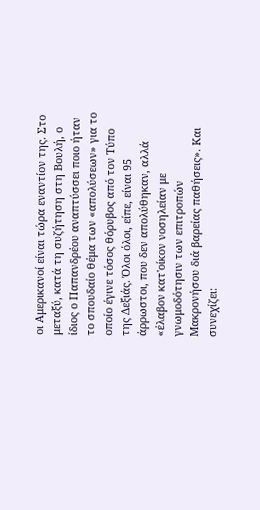οι Αμερικανοί είναι τώρα εναντίον της. Στο μεταξύ, κατά τη συζήτηση στη Βουλή, ο ίδιος ο Παπανδρέου αναπτύσσει ποιο ήταν το σπουδαίο θέμα των «απολύσεων» για το οποίο έγινε τόσος θόρυβος από τον Τύπο της Δεξιάς. Όλοι όλοι, είπε, είναι 95 άρρωστοι, που δεν απολύθηκαν, αλλά «έλαβον κατ'οίκον νοσηλείαν με γνωμοδότησιν των επιτροπών Μακρονήσου διά βαρείας παθήσεις». Και συνεχίζει: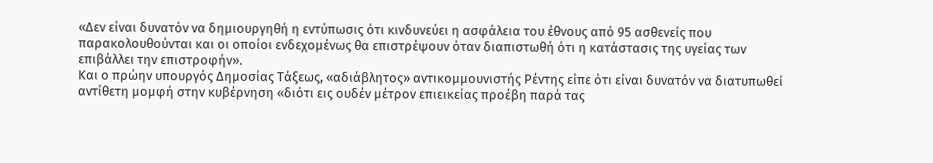«Δεν είναι δυνατόν να δημιουργηθή η εντύπωσις ότι κινδυνεύει η ασφάλεια του έθνους από 95 ασθενείς που παρακολουθούνται και οι οποίοι ενδεχομένως θα επιστρέψουν όταν διαπιστωθή ότι η κατάστασις της υγείας των επιβάλλει την επιστροφήν».
Και ο πρώην υπουργός Δημοσίας Τάξεως, «αδιάβλητος» αντικομμουνιστής Ρέντης είπε ότι είναι δυνατόν να διατυπωθεί αντίθετη μομφή στην κυβέρνηση «διότι εις ουδέν μέτρον επιεικείας προέβη παρά τας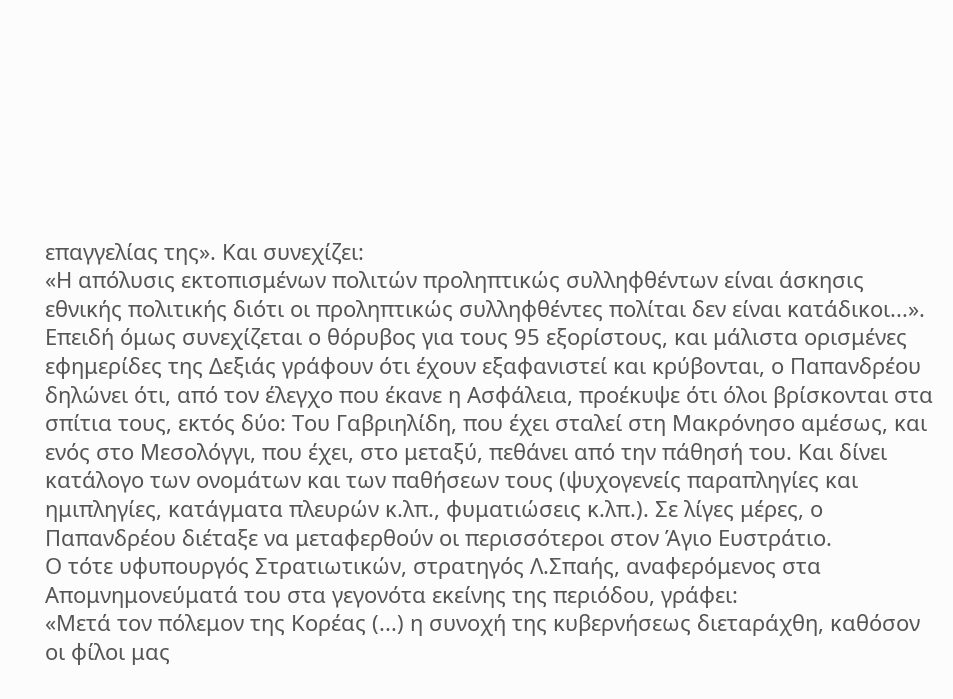επαγγελίας της». Και συνεχίζει:
«Η απόλυσις εκτοπισμένων πολιτών προληπτικώς συλληφθέντων είναι άσκησις εθνικής πολιτικής διότι οι προληπτικώς συλληφθέντες πολίται δεν είναι κατάδικοι...».
Επειδή όμως συνεχίζεται ο θόρυβος για τους 95 εξορίστους, και μάλιστα ορισμένες εφημερίδες της Δεξιάς γράφουν ότι έχουν εξαφανιστεί και κρύβονται, ο Παπανδρέου δηλώνει ότι, από τον έλεγχο που έκανε η Ασφάλεια, προέκυψε ότι όλοι βρίσκονται στα σπίτια τους, εκτός δύο: Του Γαβριηλίδη, που έχει σταλεί στη Μακρόνησο αμέσως, και ενός στο Μεσολόγγι, που έχει, στο μεταξύ, πεθάνει από την πάθησή του. Και δίνει κατάλογο των ονομάτων και των παθήσεων τους (ψυχογενείς παραπληγίες και ημιπληγίες, κατάγματα πλευρών κ.λπ., φυματιώσεις κ.λπ.). Σε λίγες μέρες, ο Παπανδρέου διέταξε να μεταφερθούν οι περισσότεροι στον Άγιο Ευστράτιο.
Ο τότε υφυπουργός Στρατιωτικών, στρατηγός Λ.Σπαής, αναφερόμενος στα Απομνημονεύματά του στα γεγονότα εκείνης της περιόδου, γράφει:
«Μετά τον πόλεμον της Κορέας (...) η συνοχή της κυβερνήσεως διεταράχθη, καθόσον οι φίλοι μας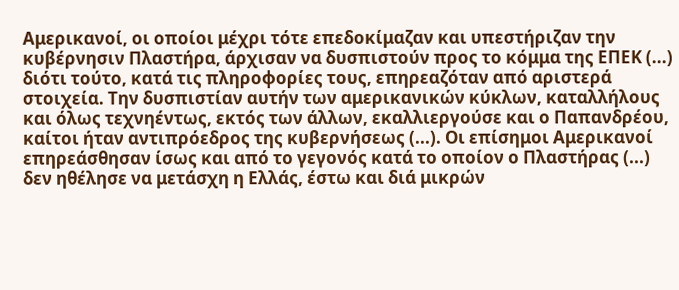Αμερικανοί, οι οποίοι μέχρι τότε επεδοκίμαζαν και υπεστήριζαν την κυβέρνησιν Πλαστήρα, άρχισαν να δυσπιστούν προς το κόμμα της ΕΠΕΚ (...) διότι τούτο, κατά τις πληροφορίες τους, επηρεαζόταν από αριστερά στοιχεία. Την δυσπιστίαν αυτήν των αμερικανικών κύκλων, καταλλήλους και όλως τεχνηέντως, εκτός των άλλων, εκαλλιεργούσε και ο Παπανδρέου, καίτοι ήταν αντιπρόεδρος της κυβερνήσεως (...). Οι επίσημοι Αμερικανοί επηρεάσθησαν ίσως και από το γεγονός κατά το οποίον ο Πλαστήρας (...) δεν ηθέλησε να μετάσχη η Ελλάς, έστω και διά μικρών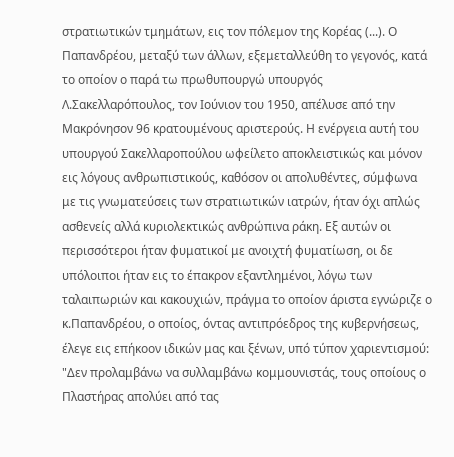στρατιωτικών τμημάτων, εις τον πόλεμον της Κορέας (...). Ο Παπανδρέου, μεταξύ των άλλων, εξεμεταλλεύθη το γεγονός, κατά το οποίον ο παρά τω πρωθυπουργώ υπουργός Λ.Σακελλαρόπουλος, τον Ιούνιον του 1950, απέλυσε από την Μακρόνησον 96 κρατουμένους αριστερούς. Η ενέργεια αυτή του υπουργού Σακελλαροπούλου ωφείλετο αποκλειστικώς και μόνον εις λόγους ανθρωπιστικούς, καθόσον οι απολυθέντες, σύμφωνα με τις γνωματεύσεις των στρατιωτικών ιατρών, ήταν όχι απλώς ασθενείς αλλά κυριολεκτικώς ανθρώπινα ράκη. Εξ αυτών οι περισσότεροι ήταν φυματικοί με ανοιχτή φυματίωση, οι δε υπόλοιποι ήταν εις το έπακρον εξαντλημένοι, λόγω των ταλαιπωριών και κακουχιών, πράγμα το οποίον άριστα εγνώριζε ο κ.Παπανδρέου, ο οποίος, όντας αντιπρόεδρος της κυβερνήσεως, έλεγε εις επήκοον ιδικών μας και ξένων, υπό τύπον χαριεντισμού: "Δεν προλαμβάνω να συλλαμβάνω κομμουνιστάς, τους οποίους ο Πλαστήρας απολύει από τας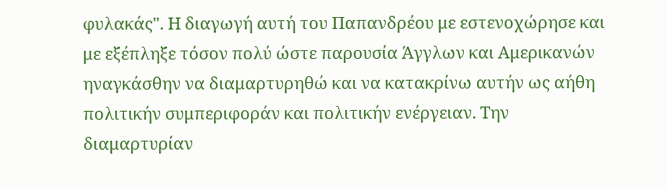φυλακάς". Η διαγωγή αυτή του Παπανδρέου με εστενοχώρησε και με εξέπληξε τόσον πολύ ώστε παρουσία Άγγλων και Αμερικανών ηναγκάσθην να διαμαρτυρηθώ και να κατακρίνω αυτήν ως αήθη πολιτικήν συμπεριφοράν και πολιτικήν ενέργειαν. Την διαμαρτυρίαν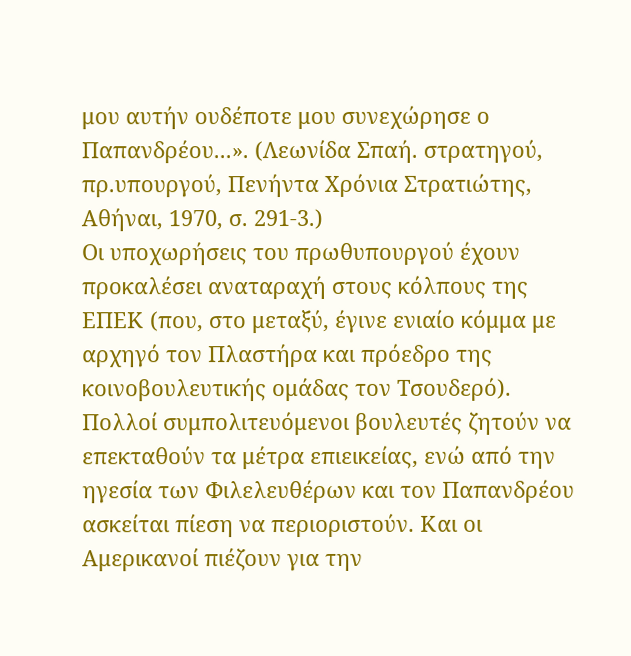μου αυτήν ουδέποτε μου συνεχώρησε ο Παπανδρέου...». (Λεωνίδα Σπαή. στρατηγού, πρ.υπουργού, Πενήντα Χρόνια Στρατιώτης, Αθήναι, 1970, σ. 291-3.)
Οι υποχωρήσεις του πρωθυπουργού έχουν προκαλέσει αναταραχή στους κόλπους της ΕΠΕΚ (που, στο μεταξύ, έγινε ενιαίο κόμμα με αρχηγό τον Πλαστήρα και πρόεδρο της κοινοβουλευτικής ομάδας τον Τσουδερό). Πολλοί συμπολιτευόμενοι βουλευτές ζητούν να επεκταθούν τα μέτρα επιεικείας, ενώ από την ηγεσία των Φιλελευθέρων και τον Παπανδρέου ασκείται πίεση να περιοριστούν. Και οι Αμερικανοί πιέζουν για την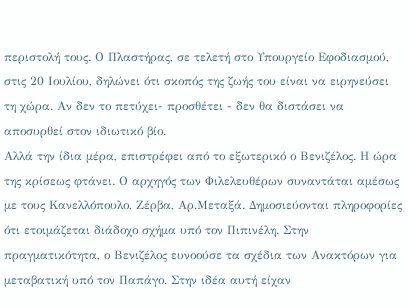περιστολή τους. Ο Πλαστήρας, σε τελετή στο Υπουργείο Εφοδιασμού, στις 20 Ιουλίου, δηλώνει ότι σκοπός της ζωής του είναι να ειρηνεύσει τη χώρα. Αν δεν το πετύχει- προσθέτει - δεν θα διστάσει να αποσυρθεί στον ιδιωτικό βίο.
Αλλά την ίδια μέρα, επιστρέφει από το εξωτερικό ο Βενιζέλος. Η ώρα της κρίσεως φτάνει. Ο αρχηγός των Φιλελευθέρων συναντάται αμέσως με τους Κανελλόπουλο, Ζέρβα, Αρ.Μεταξά. Δημοσιεύονται πληροφορίες ότι ετοιμάζεται διάδοχο σχήμα υπό τον Πιπινέλη. Στην πραγματικότητα, ο Βενιζέλος ευνοούσε τα σχέδια των Ανακτόρων για μεταβατική υπό τον Παπάγο. Στην ιδέα αυτή είχαν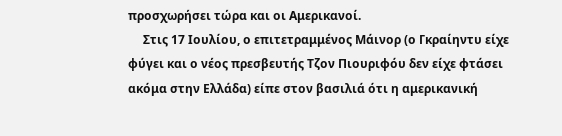προσχωρήσει τώρα και οι Αμερικανοί.
     Στις 17 Ιουλίου, ο επιτετραμμένος Μάινορ (ο Γκραίηντυ είχε φύγει και ο νέος πρεσβευτής Τζον Πιουριφόυ δεν είχε φτάσει ακόμα στην Ελλάδα) είπε στον βασιλιά ότι η αμερικανική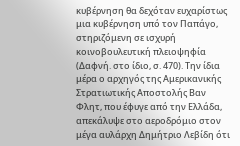κυβέρνηση θα δεχόταν ευχαρίστως μια κυβέρνηση υπό τον Παπάγο, στηριζόμενη σε ισχυρή κοινοβουλευτική πλειοψηφία (Δαφνή. στο ίδιο, σ. 470). Την ίδια μέρα ο αρχηγός της Αμερικανικής Στρατιωτικής Αποστολής Βαν Φλητ, που έφυγε από την Ελλάδα, απεκάλυψε στο αεροδρόμιο στον μέγα αυλάρχη Δημήτριο Λεβίδη ότι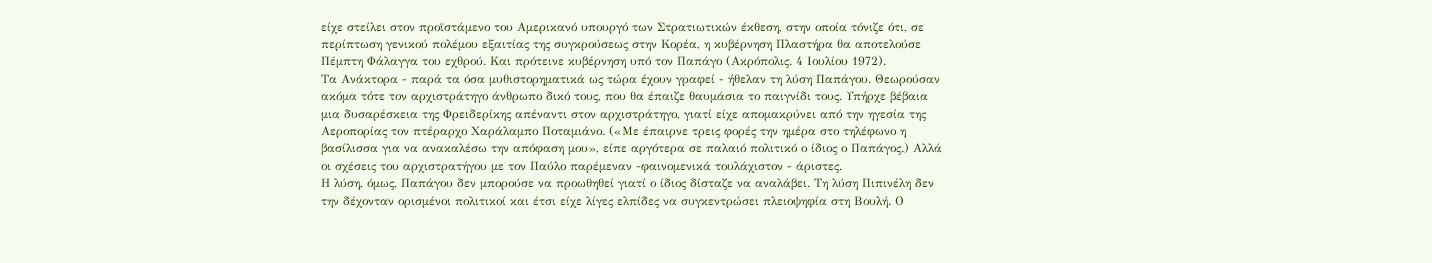είχε στείλει στον προϊστάμενο του Αμερικανό υπουργό των Στρατιωτικών έκθεση, στην οποία τόνιζε ότι, σε περίπτωση γενικού πολέμου εξαιτίας της συγκρούσεως στην Κορέα, η κυβέρνηση Πλαστήρα θα αποτελούσε Πέμπτη Φάλαγγα του εχθρού. Και πρότεινε κυβέρνηση υπό τον Παπάγο (Ακρόπολις. 4 Ιουλίου 1972).
Τα Ανάκτορα - παρά τα όσα μυθιστορηματικά ως τώρα έχουν γραφεί - ήθελαν τη λύση Παπάγου. Θεωρούσαν ακόμα τότε τον αρχιστράτηγο άνθρωπο δικό τους, που θα έπαιζε θαυμάσια το παιγνίδι τους. Υπήρχε βέβαια μια δυσαρέσκεια της Φρειδερίκης απέναντι στον αρχιστράτηγο, γιατί είχε απομακρύνει από την ηγεσία της Αεροπορίας τον πτέραρχο Χαράλαμπο Ποταμιάνο. («Με έπαιρνε τρεις φορές την ημέρα στο τηλέφωνο η βασίλισσα για να ανακαλέσω την απόφαση μου», είπε αργότερα σε παλαιό πολιτικό ο ίδιος ο Παπάγος.) Αλλά οι σχέσεις του αρχιστρατήγου με τον Παύλο παρέμεναν -φαινομενικά τουλάχιστον - άριστες.
Η λύση, όμως, Παπάγου δεν μπορούσε να προωθηθεί γιατί ο ίδιος δίσταζε να αναλάβει. Τη λύση Πιπινέλη δεν την δέχονταν ορισμένοι πολιτικοί και έτσι είχε λίγες ελπίδες να συγκεντρώσει πλειοψηφία στη Βουλή. Ο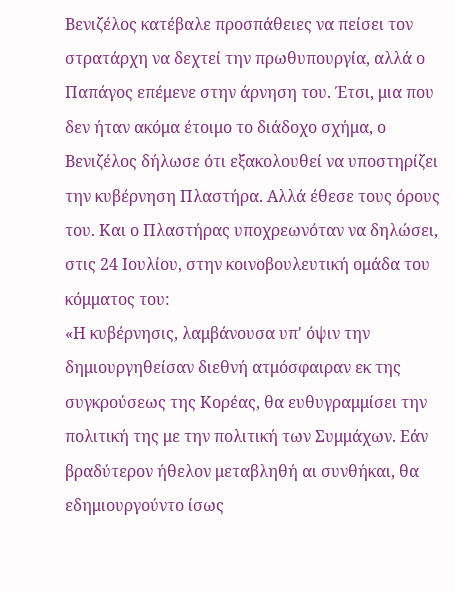Βενιζέλος κατέβαλε προσπάθειες να πείσει τον στρατάρχη να δεχτεί την πρωθυπουργία, αλλά ο Παπάγος επέμενε στην άρνηση του. Έτσι, μια που δεν ήταν ακόμα έτοιμο το διάδοχο σχήμα, ο Βενιζέλος δήλωσε ότι εξακολουθεί να υποστηρίζει την κυβέρνηση Πλαστήρα. Αλλά έθεσε τους όρους του. Και ο Πλαστήρας υποχρεωνόταν να δηλώσει, στις 24 Ιουλίου, στην κοινοβουλευτική ομάδα του κόμματος του:
«Η κυβέρνησις, λαμβάνουσα υπ' όψιν την δημιουργηθείσαν διεθνή ατμόσφαιραν εκ της συγκρούσεως της Κορέας, θα ευθυγραμμίσει την πολιτική της με την πολιτική των Συμμάχων. Εάν βραδύτερον ήθελον μεταβληθή αι συνθήκαι, θα εδημιουργούντο ίσως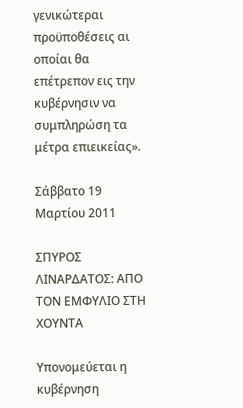γενικώτεραι προϋποθέσεις αι οποίαι θα επέτρεπον εις την κυβέρνησιν να συμπληρώση τα μέτρα επιεικείας».

Σάββατο 19 Μαρτίου 2011

ΣΠΥΡΟΣ ΛΙΝΑΡΔΑΤΟΣ: ΑΠΟ ΤΟΝ ΕΜΦΥΛΙΟ ΣΤΗ ΧΟΥΝΤΑ

Υπονομεύεται η κυβέρνηση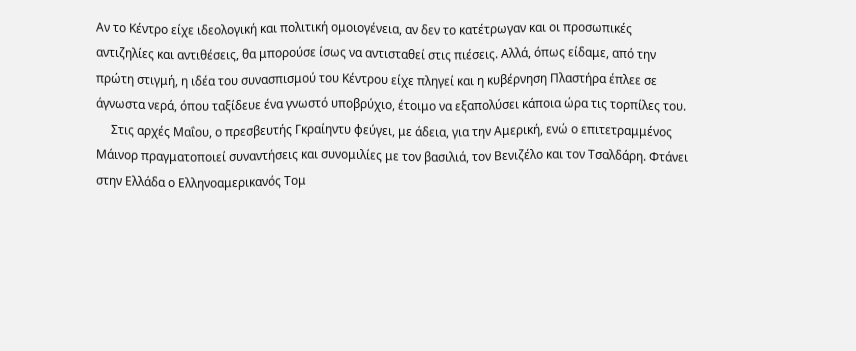Αν το Κέντρο είχε ιδεολογική και πολιτική ομοιογένεια, αν δεν το κατέτρωγαν και οι προσωπικές αντιζηλίες και αντιθέσεις, θα μπορούσε ίσως να αντισταθεί στις πιέσεις. Αλλά, όπως είδαμε, από την πρώτη στιγμή, η ιδέα του συνασπισμού του Κέντρου είχε πληγεί και η κυβέρνηση Πλαστήρα έπλεε σε άγνωστα νερά, όπου ταξίδευε ένα γνωστό υποβρύχιο, έτοιμο να εξαπολύσει κάποια ώρα τις τορπίλες του.
     Στις αρχές Μαΐου, ο πρεσβευτής Γκραίηντυ φεύγει, με άδεια, για την Αμερική, ενώ ο επιτετραμμένος Μάινορ πραγματοποιεί συναντήσεις και συνομιλίες με τον βασιλιά, τον Βενιζέλο και τον Τσαλδάρη. Φτάνει στην Ελλάδα ο Ελληνοαμερικανός Τομ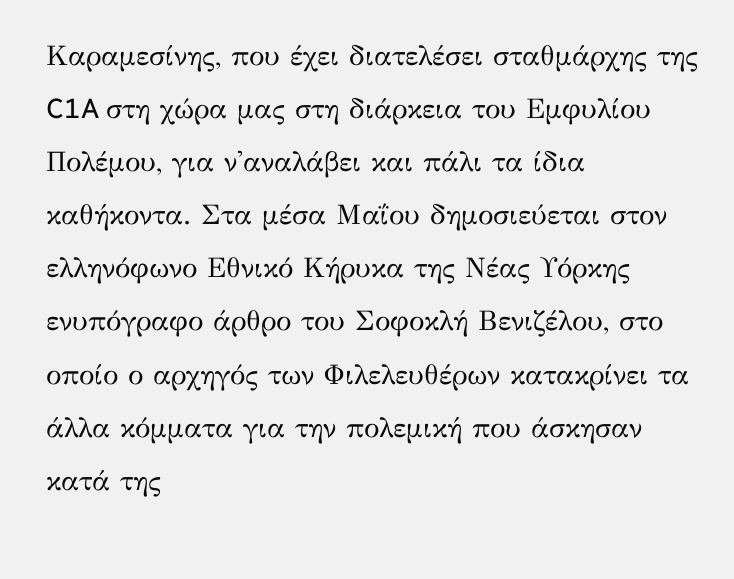Καραμεσίνης, που έχει διατελέσει σταθμάρχης της C1A στη χώρα μας στη διάρκεια του Εμφυλίου Πολέμου, για ν'αναλάβει και πάλι τα ίδια καθήκοντα. Στα μέσα Μαΐου δημοσιεύεται στον ελληνόφωνο Εθνικό Κήρυκα της Νέας Υόρκης ενυπόγραφο άρθρο του Σοφοκλή Βενιζέλου, στο οποίο ο αρχηγός των Φιλελευθέρων κατακρίνει τα άλλα κόμματα για την πολεμική που άσκησαν κατά της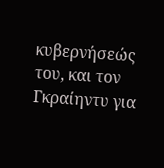κυβερνήσεώς του, και τον Γκραίηντυ για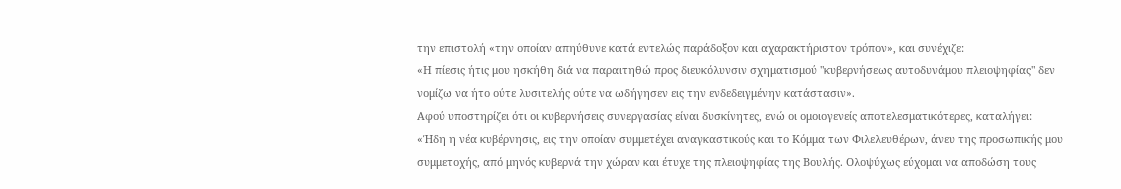την επιστολή «την οποίαν απηύθυνε κατά εντελώς παράδοξον και αχαρακτήριστον τρόπον», και συνέχιζε:
«Η πίεσις ήτις μου ησκήθη διά να παραιτηθώ προς διευκόλυνσιν σχηματισμού "κυβερνήσεως αυτοδυνάμου πλειοψηφίας" δεν νομίζω να ήτο ούτε λυσιτελής ούτε να ωδήγησεν εις την ενδεδειγμένην κατάστασιν».
Αφού υποστηρίζει ότι οι κυβερνήσεις συνεργασίας είναι δυσκίνητες, ενώ οι ομοιογενείς αποτελεσματικότερες, καταλήγει:
«Ήδη η νέα κυβέρνησις, εις την οποίαν συμμετέχει αναγκαστικούς και το Κόμμα των Φιλελευθέρων, άνευ της προσωπικής μου συμμετοχής, από μηνός κυβερνά την χώραν και έτυχε της πλειοψηφίας της Βουλής. Ολοψύχως εύχομαι να αποδώση τους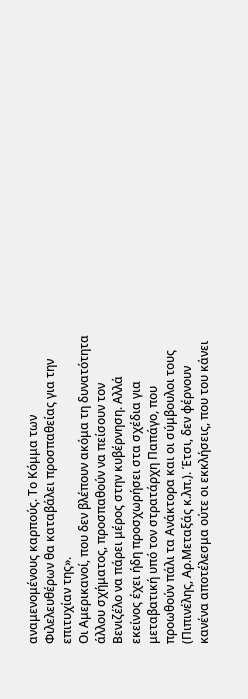αναμενομένους καρπούς. Το Κόμμα των Φιλελευθέρων θα καταβάλει προσπαθείας για την επιτυχίαν της».
Οι Αμερικανοί, που δεν βλέπουν ακόμα τη δυνατότητα άλλου σχήματος, προσπαθούν να πείσουν τον Βενιζέλο να πάρει μέρος στην κυβέρνηση. Αλλά εκείνος έχει ήδη προσχωρήσει στα σχέδια για μεταβατική υπό τον στρατάρχη Παπάγο, που προωθούν πάλι τα Ανάκτορα και οι σύμβουλοι τους (Πιπινέλης, Αρ.Μεταξάς κ.λπ.). Έτσι, δεν φέρνουν κανένα αποτέλεσμα ούτε οι εκκλήσεις, που του κάνει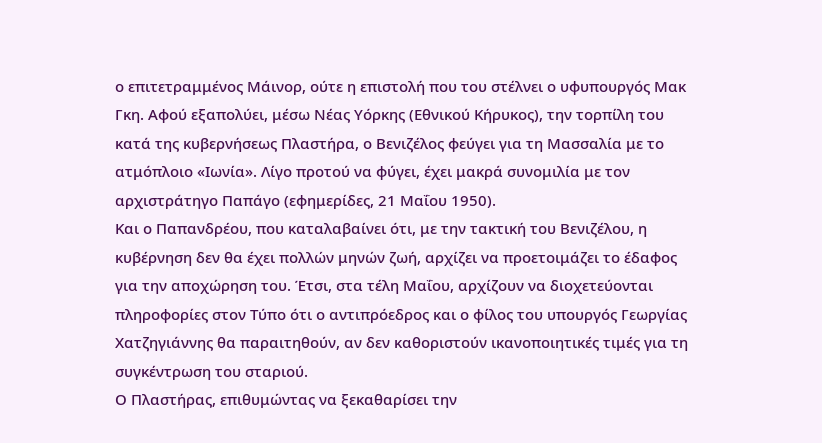ο επιτετραμμένος Μάινορ, ούτε η επιστολή που του στέλνει ο υφυπουργός Μακ Γκη. Αφού εξαπολύει, μέσω Νέας Υόρκης (Εθνικού Κήρυκος), την τορπίλη του κατά της κυβερνήσεως Πλαστήρα, ο Βενιζέλος φεύγει για τη Μασσαλία με το ατμόπλοιο «Ιωνία». Λίγο προτού να φύγει, έχει μακρά συνομιλία με τον αρχιστράτηγο Παπάγο (εφημερίδες, 21 Μαΐου 1950).
Και ο Παπανδρέου, που καταλαβαίνει ότι, με την τακτική του Βενιζέλου, η κυβέρνηση δεν θα έχει πολλών μηνών ζωή, αρχίζει να προετοιμάζει το έδαφος για την αποχώρηση του. Έτσι, στα τέλη Μαΐου, αρχίζουν να διοχετεύονται πληροφορίες στον Τύπο ότι ο αντιπρόεδρος και ο φίλος του υπουργός Γεωργίας Χατζηγιάννης θα παραιτηθούν, αν δεν καθοριστούν ικανοποιητικές τιμές για τη συγκέντρωση του σταριού.
Ο Πλαστήρας, επιθυμώντας να ξεκαθαρίσει την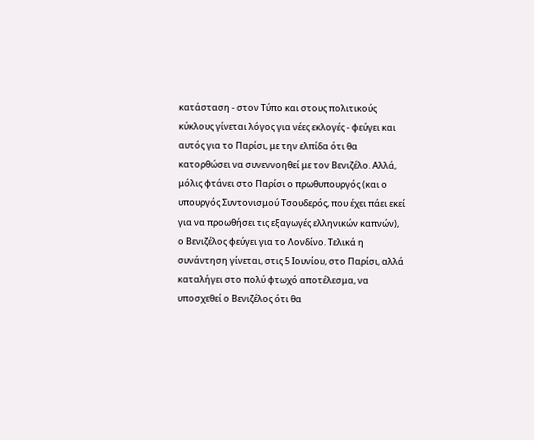κατάσταση - στον Τύπο και στους πολιτικούς κύκλους γίνεται λόγος για νέες εκλογές - φεύγει και αυτός για το Παρίσι, με την ελπίδα ότι θα κατορθώσει να συνεννοηθεί με τον Βενιζέλο. Αλλά, μόλις φτάνει στο Παρίσι ο πρωθυπουργός (και ο υπουργός Συντονισμού Τσουδερός, που έχει πάει εκεί για να προωθήσει τις εξαγωγές ελληνικών καπνών), ο Βενιζέλος φεύγει για το Λονδίνο. Τελικά η συνάντηση γίνεται, στις 5 Ιουνίου, στο Παρίσι, αλλά καταλήγει στο πολύ φτωχό αποτέλεσμα, να υποσχεθεί ο Βενιζέλος ότι θα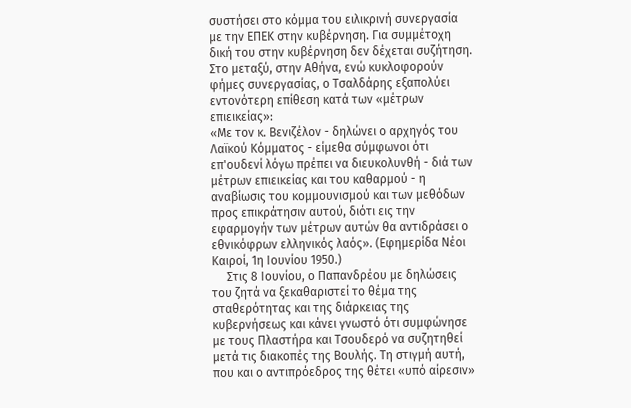συστήσει στο κόμμα του ειλικρινή συνεργασία με την ΕΠΕΚ στην κυβέρνηση. Για συμμέτοχη δική του στην κυβέρνηση δεν δέχεται συζήτηση.
Στο μεταξύ, στην Αθήνα, ενώ κυκλοφορούν φήμες συνεργασίας, ο Τσαλδάρης εξαπολύει εντονότερη επίθεση κατά των «μέτρων επιεικείας»:
«Με τον κ. Βενιζέλον - δηλώνει ο αρχηγός του Λαϊκού Κόμματος - είμεθα σύμφωνοι ότι επ'ουδενί λόγω πρέπει να διευκολυνθή - διά των μέτρων επιεικείας και του καθαρμού - η αναβίωσις του κομμουνισμού και των μεθόδων προς επικράτησιν αυτού, διότι εις την εφαρμογήν των μέτρων αυτών θα αντιδράσει ο εθνικόφρων ελληνικός λαός». (Εφημερίδα Νέοι Καιροί, 1η Ιουνίου 1950.)
     Στις 8 Ιουνίου, ο Παπανδρέου με δηλώσεις του ζητά να ξεκαθαριστεί το θέμα της σταθερότητας και της διάρκειας της κυβερνήσεως και κάνει γνωστό ότι συμφώνησε με τους Πλαστήρα και Τσουδερό να συζητηθεί μετά τις διακοπές της Βουλής. Τη στιγμή αυτή, που και ο αντιπρόεδρος της θέτει «υπό αίρεσιν»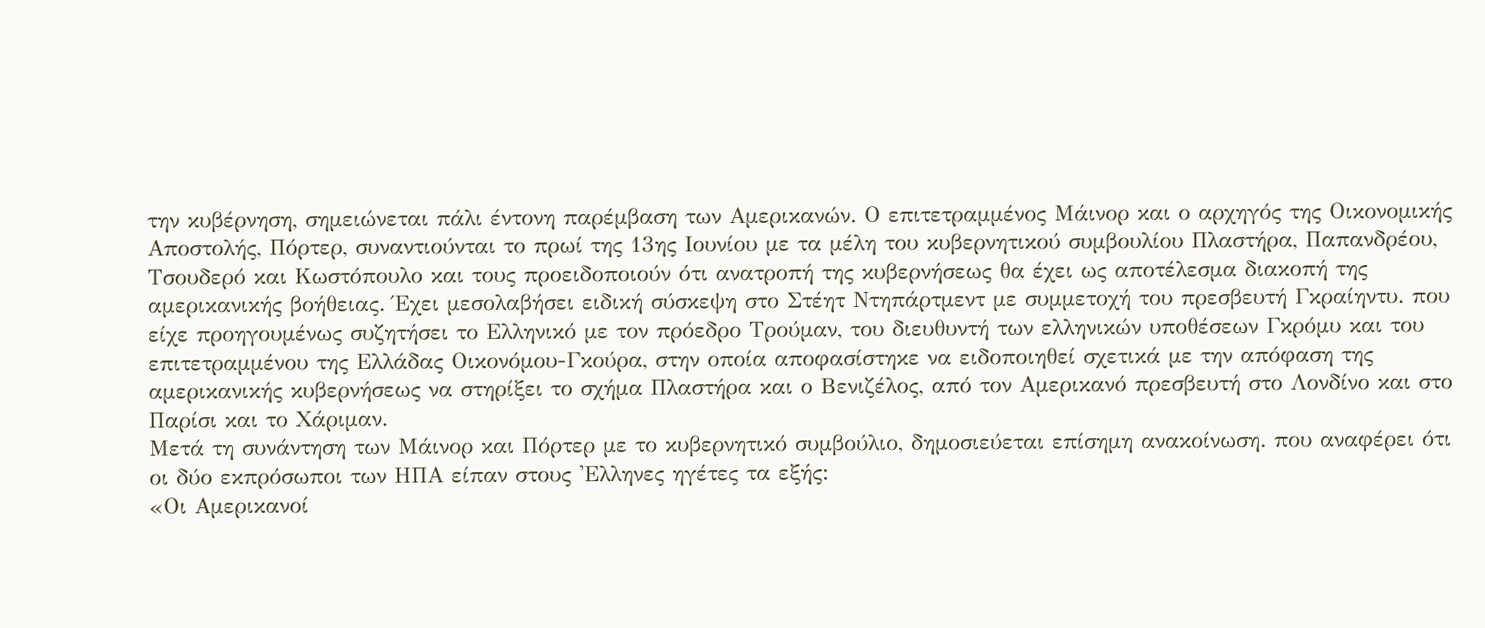την κυβέρνηση, σημειώνεται πάλι έντονη παρέμβαση των Αμερικανών. Ο επιτετραμμένος Μάινορ και ο αρχηγός της Οικονομικής Αποστολής, Πόρτερ, συναντιούνται το πρωί της 13ης Ιουνίου με τα μέλη του κυβερνητικού συμβουλίου Πλαστήρα, Παπανδρέου, Τσουδερό και Κωστόπουλο και τους προειδοποιούν ότι ανατροπή της κυβερνήσεως θα έχει ως αποτέλεσμα διακοπή της αμερικανικής βοήθειας. Έχει μεσολαβήσει ειδική σύσκεψη στο Στέητ Ντηπάρτμεντ με συμμετοχή του πρεσβευτή Γκραίηντυ. που είχε προηγουμένως συζητήσει το Ελληνικό με τον πρόεδρο Τρούμαν, του διευθυντή των ελληνικών υποθέσεων Γκρόμυ και του επιτετραμμένου της Ελλάδας Οικονόμου-Γκούρα, στην οποία αποφασίστηκε να ειδοποιηθεί σχετικά με την απόφαση της αμερικανικής κυβερνήσεως να στηρίξει το σχήμα Πλαστήρα και ο Βενιζέλος, από τον Αμερικανό πρεσβευτή στο Λονδίνο και στο Παρίσι και το Χάριμαν.
Μετά τη συνάντηση των Μάινορ και Πόρτερ με το κυβερνητικό συμβούλιο, δημοσιεύεται επίσημη ανακοίνωση. που αναφέρει ότι οι δύο εκπρόσωποι των ΗΠΑ είπαν στους 'Ελληνες ηγέτες τα εξής:
«Οι Αμερικανοί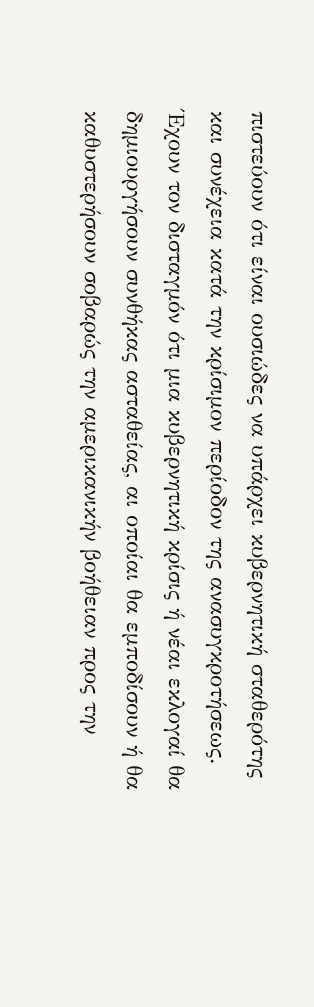πιστεύουν ότι είναι ουσιώδες να υπάρχει κυβερνητική σταθερότης και συνέχεια κατά την κρίσιμον περίοδον της ανασυγκροτήσεως. Έχουν τον δισταγμόν ότι μια κυβερνητική κρίσις ή νέαι εκλογαί θα δημιουργήσουν συνθήκας ασταθείας, αι οποίαι θα εμποδίσουν ή θα καθυστερήσουν σοβαρώς την αμερικανικήν βοήθειαν προς την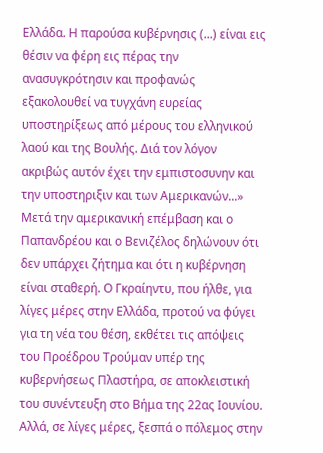Ελλάδα. Η παρούσα κυβέρνησις (...) είναι εις θέσιν να φέρη εις πέρας την ανασυγκρότησιν και προφανώς εξακολουθεί να τυγχάνη ευρείας υποστηρίξεως από μέρους του ελληνικού λαού και της Βουλής. Διά τον λόγον ακριβώς αυτόν έχει την εμπιστοσυνην και την υποστηριξιν και των Αμερικανών...»
Μετά την αμερικανική επέμβαση και ο Παπανδρέου και ο Βενιζέλος δηλώνουν ότι δεν υπάρχει ζήτημα και ότι η κυβέρνηση είναι σταθερή. Ο Γκραίηντυ, που ήλθε, για λίγες μέρες στην Ελλάδα, προτού να φύγει για τη νέα του θέση, εκθέτει τις απόψεις του Προέδρου Τρούμαν υπέρ της κυβερνήσεως Πλαστήρα, σε αποκλειστική του συνέντευξη στο Βήμα της 22ας Ιουνίου. Αλλά, σε λίγες μέρες, ξεσπά ο πόλεμος στην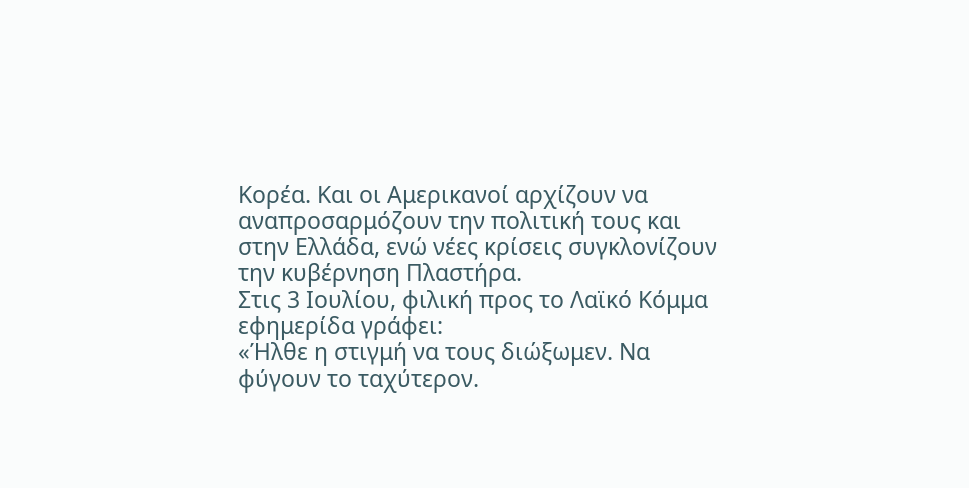Κορέα. Και οι Αμερικανοί αρχίζουν να αναπροσαρμόζουν την πολιτική τους και στην Ελλάδα, ενώ νέες κρίσεις συγκλονίζουν την κυβέρνηση Πλαστήρα.
Στις 3 Ιουλίου, φιλική προς το Λαϊκό Κόμμα εφημερίδα γράφει:
«Ήλθε η στιγμή να τους διώξωμεν. Να φύγουν το ταχύτερον.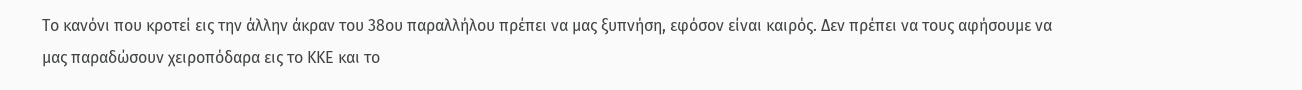Το κανόνι που κροτεί εις την άλλην άκραν του 38ου παραλλήλου πρέπει να μας ξυπνήση, εφόσον είναι καιρός. Δεν πρέπει να τους αφήσουμε να μας παραδώσουν χειροπόδαρα εις το ΚΚΕ και το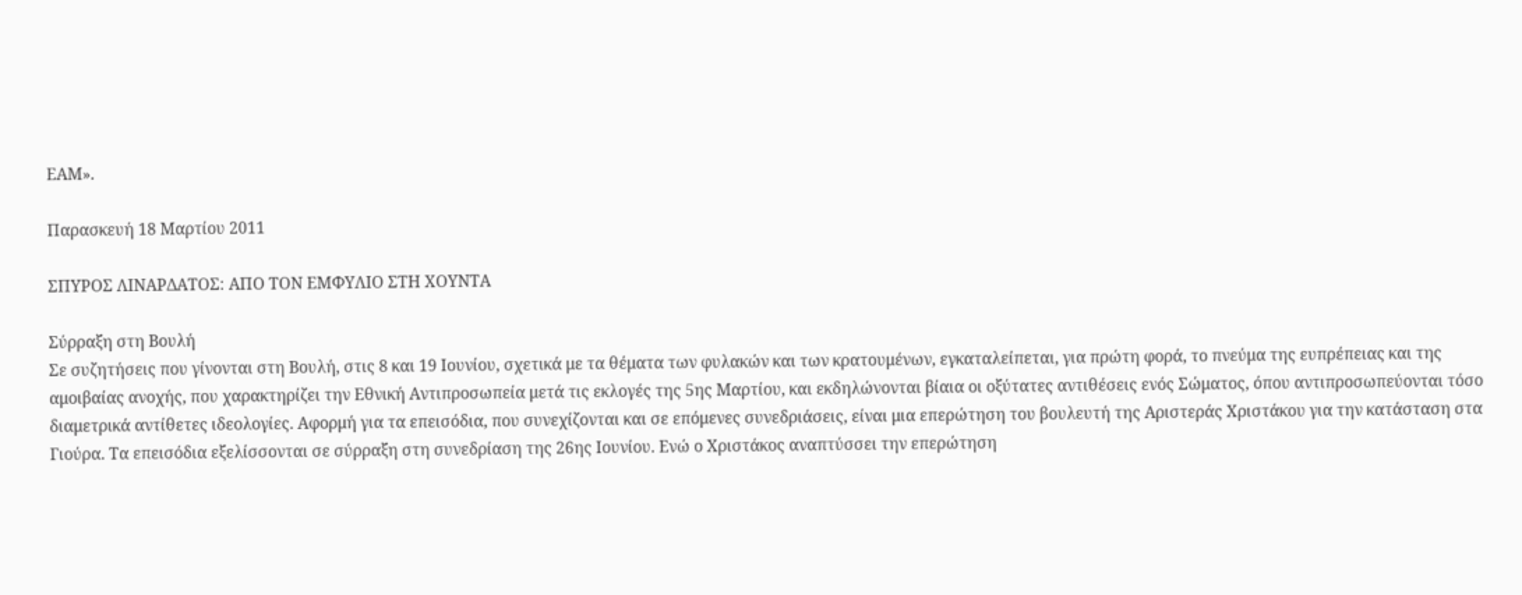ΕΑΜ».

Παρασκευή 18 Μαρτίου 2011

ΣΠΥΡΟΣ ΛΙΝΑΡΔΑΤΟΣ: ΑΠΟ ΤΟΝ ΕΜΦΥΛΙΟ ΣΤΗ ΧΟΥΝΤΑ

Σύρραξη στη Βουλή
Σε συζητήσεις που γίνονται στη Βουλή, στις 8 και 19 Ιουνίου, σχετικά με τα θέματα των φυλακών και των κρατουμένων, εγκαταλείπεται, για πρώτη φορά, το πνεύμα της ευπρέπειας και της αμοιβαίας ανοχής, που χαρακτηρίζει την Εθνική Αντιπροσωπεία μετά τις εκλογές της 5ης Μαρτίου, και εκδηλώνονται βίαια οι οξύτατες αντιθέσεις ενός Σώματος, όπου αντιπροσωπεύονται τόσο διαμετρικά αντίθετες ιδεολογίες. Αφορμή για τα επεισόδια, που συνεχίζονται και σε επόμενες συνεδριάσεις, είναι μια επερώτηση του βουλευτή της Αριστεράς Χριστάκου για την κατάσταση στα Γιούρα. Τα επεισόδια εξελίσσονται σε σύρραξη στη συνεδρίαση της 26ης Ιουνίου. Ενώ ο Χριστάκος αναπτύσσει την επερώτηση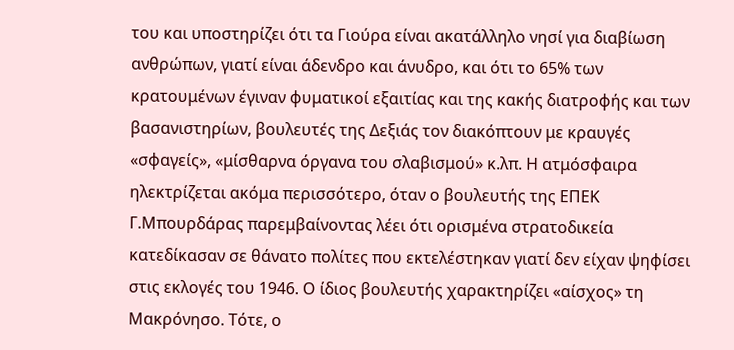του και υποστηρίζει ότι τα Γιούρα είναι ακατάλληλο νησί για διαβίωση ανθρώπων, γιατί είναι άδενδρο και άνυδρο, και ότι το 65% των κρατουμένων έγιναν φυματικοί εξαιτίας και της κακής διατροφής και των βασανιστηρίων, βουλευτές της Δεξιάς τον διακόπτουν με κραυγές «σφαγείς», «μίσθαρνα όργανα του σλαβισμού» κ.λπ. Η ατμόσφαιρα ηλεκτρίζεται ακόμα περισσότερο, όταν ο βουλευτής της ΕΠΕΚ Γ.Μπουρδάρας παρεμβαίνοντας λέει ότι ορισμένα στρατοδικεία κατεδίκασαν σε θάνατο πολίτες που εκτελέστηκαν γιατί δεν είχαν ψηφίσει στις εκλογές του 1946. Ο ίδιος βουλευτής χαρακτηρίζει «αίσχος» τη Μακρόνησο. Τότε, ο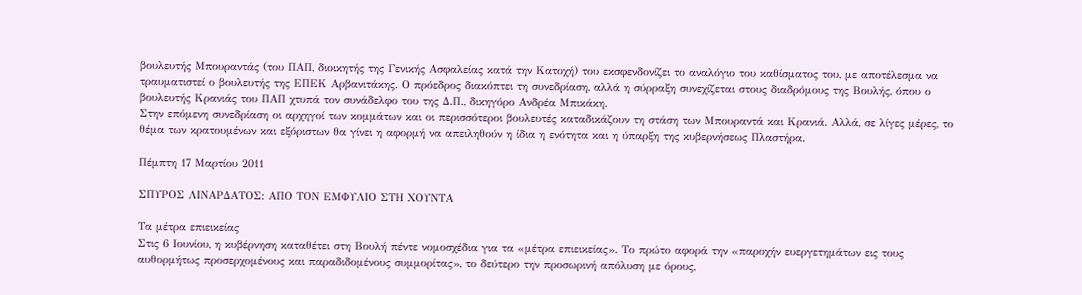βουλευτής Μπουραντάς (του ΠΑΠ, διοικητής της Γενικής Ασφαλείας κατά την Κατοχή) του εκσφενδονίζει το αναλόγιο του καθίσματος του, με αποτέλεσμα να τραυματιστεί ο βουλευτής της ΕΠΕΚ Αρβανιτάκης. Ο πρόεδρος διακόπτει τη συνεδρίαση, αλλά η σύρραξη συνεχίζεται στους διαδρόμους της Βουλής, όπου ο βουλευτής Κρανιάς του ΠΑΠ χτυπά τον συνάδελφο του της Δ.Π., δικηγόρο Ανδρέα Μπικάκη.
Στην επόμενη συνεδρίαση οι αρχηγοί των κομμάτων και οι περισσότεροι βουλευτές καταδικάζουν τη στάση των Μπουραντά και Κρανιά. Αλλά, σε λίγες μέρες, το θέμα των κρατουμένων και εξόριστων θα γίνει η αφορμή να απειληθούν η ίδια η ενότητα και η ύπαρξη της κυβερνήσεως Πλαστήρα.

Πέμπτη 17 Μαρτίου 2011

ΣΠΥΡΟΣ ΛΙΝΑΡΔΑΤΟΣ: ΑΠΟ ΤΟΝ ΕΜΦΥΛΙΟ ΣΤΗ ΧΟΥΝΤΑ

Τα μέτρα επιεικείας
Στις 6 Ιουνίου, η κυβέρνηση καταθέτει στη Βουλή πέντε νομοσχέδια για τα «μέτρα επιεικείας». Το πρώτο αφορά την «παροχήν ευεργετημάτων εις τους αυθορμήτως προσερχομένους και παραδιδομένους συμμορίτας», το δεύτερο την προσωρινή απόλυση με όρους,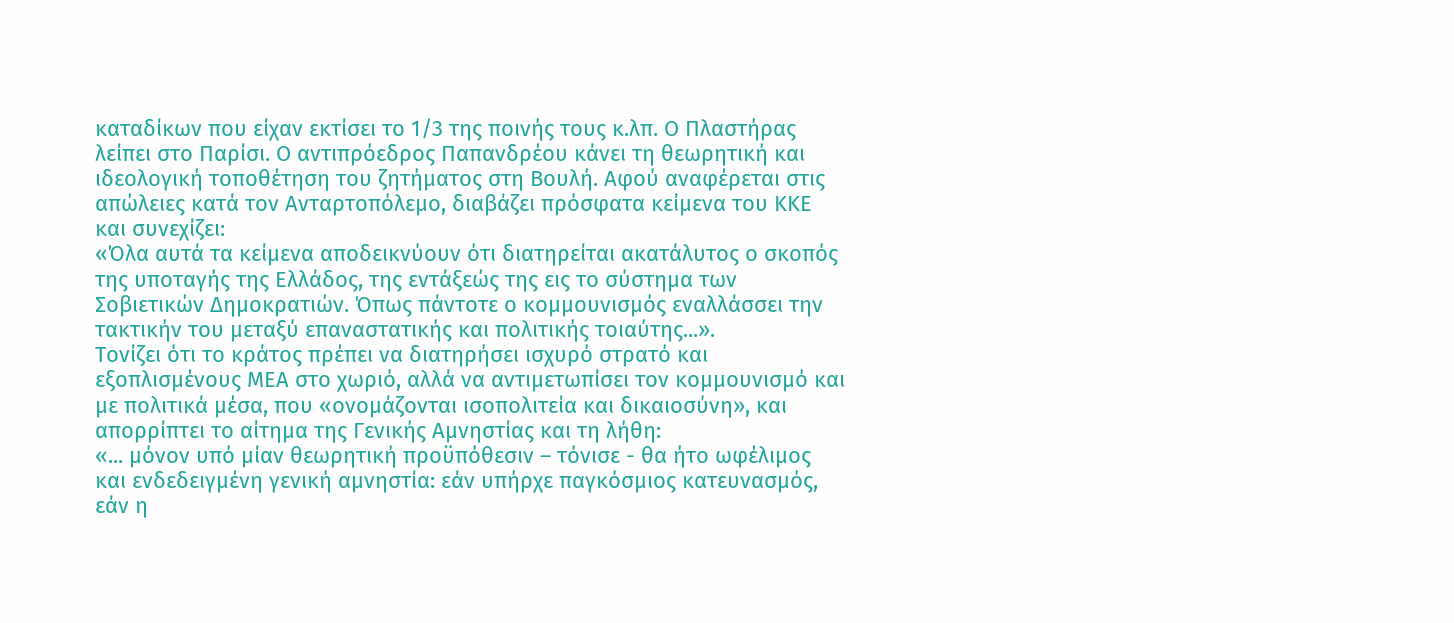καταδίκων που είχαν εκτίσει το 1/3 της ποινής τους κ.λπ. Ο Πλαστήρας λείπει στο Παρίσι. Ο αντιπρόεδρος Παπανδρέου κάνει τη θεωρητική και ιδεολογική τοποθέτηση του ζητήματος στη Βουλή. Αφού αναφέρεται στις απώλειες κατά τον Ανταρτοπόλεμο, διαβάζει πρόσφατα κείμενα του ΚΚΕ και συνεχίζει:
«Όλα αυτά τα κείμενα αποδεικνύουν ότι διατηρείται ακατάλυτος ο σκοπός της υποταγής της Ελλάδος, της εντάξεώς της εις το σύστημα των Σοβιετικών Δημοκρατιών. Όπως πάντοτε ο κομμουνισμός εναλλάσσει την τακτικήν του μεταξύ επαναστατικής και πολιτικής τοιαύτης...».
Τονίζει ότι το κράτος πρέπει να διατηρήσει ισχυρό στρατό και εξοπλισμένους ΜΕΑ στο χωριό, αλλά να αντιμετωπίσει τον κομμουνισμό και με πολιτικά μέσα, που «ονομάζονται ισοπολιτεία και δικαιοσύνη», και απορρίπτει το αίτημα της Γενικής Αμνηστίας και τη λήθη:
«... μόνον υπό μίαν θεωρητική προϋπόθεσιν – τόνισε - θα ήτο ωφέλιμος και ενδεδειγμένη γενική αμνηστία: εάν υπήρχε παγκόσμιος κατευνασμός, εάν η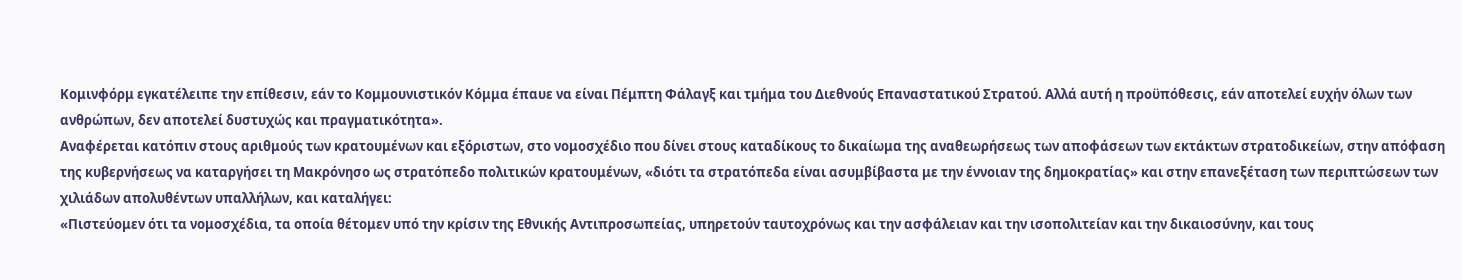Κομινφόρμ εγκατέλειπε την επίθεσιν, εάν το Κομμουνιστικόν Κόμμα έπαυε να είναι Πέμπτη Φάλαγξ και τμήμα του Διεθνούς Επαναστατικού Στρατού. Αλλά αυτή η προϋπόθεσις, εάν αποτελεί ευχήν όλων των ανθρώπων, δεν αποτελεί δυστυχώς και πραγματικότητα».
Αναφέρεται κατόπιν στους αριθμούς των κρατουμένων και εξόριστων, στο νομοσχέδιο που δίνει στους καταδίκους το δικαίωμα της αναθεωρήσεως των αποφάσεων των εκτάκτων στρατοδικείων, στην απόφαση της κυβερνήσεως να καταργήσει τη Μακρόνησο ως στρατόπεδο πολιτικών κρατουμένων, «διότι τα στρατόπεδα είναι ασυμβίβαστα με την έννοιαν της δημοκρατίας» και στην επανεξέταση των περιπτώσεων των χιλιάδων απολυθέντων υπαλλήλων, και καταλήγει:
«Πιστεύομεν ότι τα νομοσχέδια, τα οποία θέτομεν υπό την κρίσιν της Εθνικής Αντιπροσωπείας, υπηρετούν ταυτοχρόνως και την ασφάλειαν και την ισοπολιτείαν και την δικαιοσύνην, και τους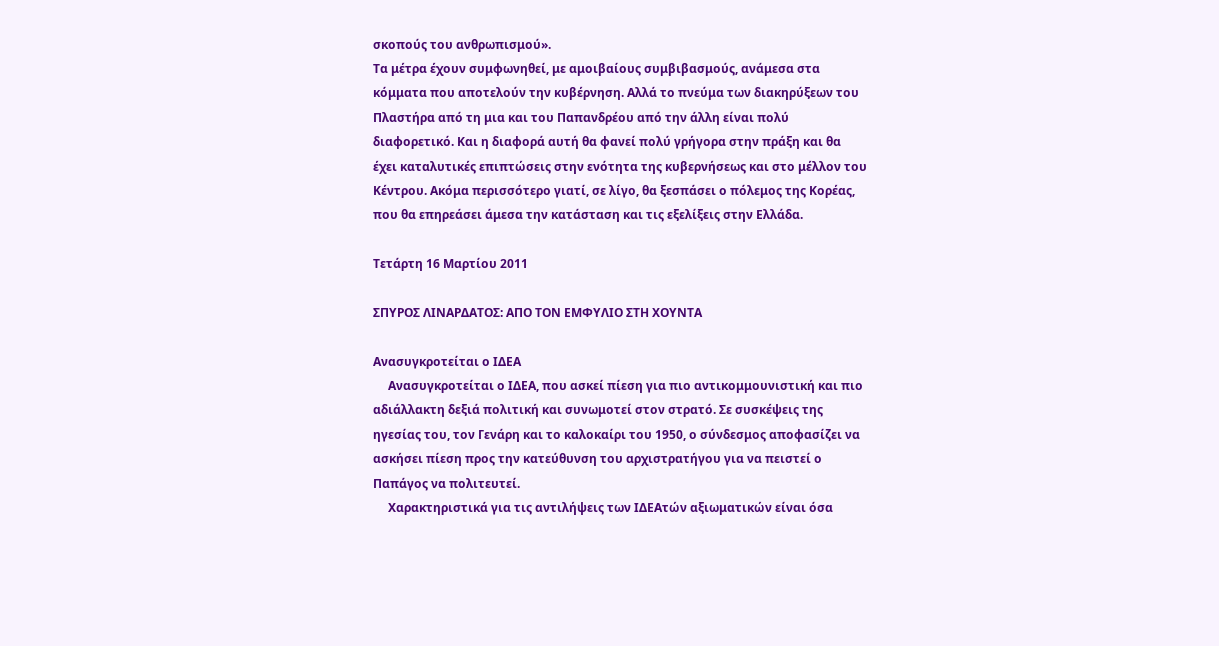σκοπούς του ανθρωπισμού».
Τα μέτρα έχουν συμφωνηθεί, με αμοιβαίους συμβιβασμούς, ανάμεσα στα κόμματα που αποτελούν την κυβέρνηση. Αλλά το πνεύμα των διακηρύξεων του Πλαστήρα από τη μια και του Παπανδρέου από την άλλη είναι πολύ διαφορετικό. Και η διαφορά αυτή θα φανεί πολύ γρήγορα στην πράξη και θα έχει καταλυτικές επιπτώσεις στην ενότητα της κυβερνήσεως και στο μέλλον του Κέντρου. Ακόμα περισσότερο γιατί, σε λίγο, θα ξεσπάσει ο πόλεμος της Κορέας, που θα επηρεάσει άμεσα την κατάσταση και τις εξελίξεις στην Ελλάδα.

Τετάρτη 16 Μαρτίου 2011

ΣΠΥΡΟΣ ΛΙΝΑΡΔΑΤΟΣ: ΑΠΟ ΤΟΝ ΕΜΦΥΛΙΟ ΣΤΗ ΧΟΥΝΤΑ

Ανασυγκροτείται ο ΙΔΕΑ
     Ανασυγκροτείται ο ΙΔΕΑ, που ασκεί πίεση για πιο αντικομμουνιστική και πιο αδιάλλακτη δεξιά πολιτική και συνωμοτεί στον στρατό. Σε συσκέψεις της ηγεσίας του, τον Γενάρη και το καλοκαίρι του 1950, ο σύνδεσμος αποφασίζει να ασκήσει πίεση προς την κατεύθυνση του αρχιστρατήγου για να πειστεί ο Παπάγος να πολιτευτεί.
     Χαρακτηριστικά για τις αντιλήψεις των ΙΔΕΑτών αξιωματικών είναι όσα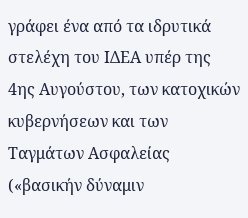γράφει ένα από τα ιδρυτικά στελέχη του ΙΔΕΑ υπέρ της 4ης Αυγούστου, των κατοχικών κυβερνήσεων και των Ταγμάτων Ασφαλείας («βασικήν δύναμιν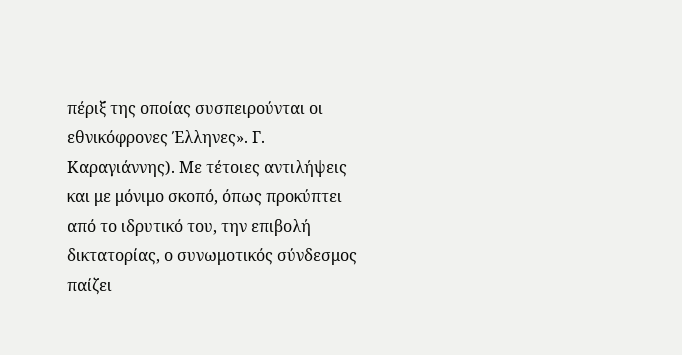πέριξ της οποίας συσπειρούνται οι εθνικόφρονες Έλληνες». Γ. Καραγιάννης). Με τέτοιες αντιλήψεις και με μόνιμο σκοπό, όπως προκύπτει από το ιδρυτικό του, την επιβολή δικτατορίας, ο συνωμοτικός σύνδεσμος παίζει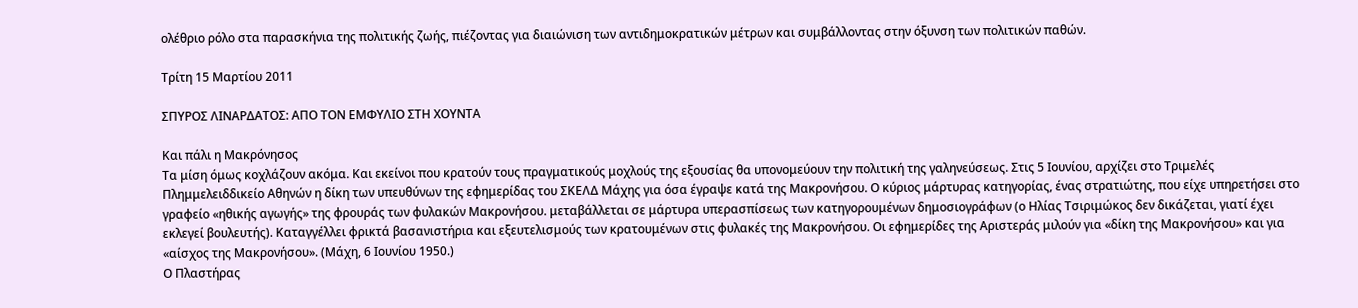ολέθριο ρόλο στα παρασκήνια της πολιτικής ζωής, πιέζοντας για διαιώνιση των αντιδημοκρατικών μέτρων και συμβάλλοντας στην όξυνση των πολιτικών παθών.

Τρίτη 15 Μαρτίου 2011

ΣΠΥΡΟΣ ΛΙΝΑΡΔΑΤΟΣ: ΑΠΟ ΤΟΝ ΕΜΦΥΛΙΟ ΣΤΗ ΧΟΥΝΤΑ

Και πάλι η Μακρόνησος
Τα μίση όμως κοχλάζουν ακόμα. Και εκείνοι που κρατούν τους πραγματικούς μοχλούς της εξουσίας θα υπονομεύουν την πολιτική της γαληνεύσεως. Στις 5 Ιουνίου, αρχίζει στο Τριμελές Πλημμελειδδικείο Αθηνών η δίκη των υπευθύνων της εφημερίδας του ΣΚΕΛΔ Μάχης για όσα έγραψε κατά της Μακρονήσου. Ο κύριος μάρτυρας κατηγορίας, ένας στρατιώτης, που είχε υπηρετήσει στο γραφείο «ηθικής αγωγής» της φρουράς των φυλακών Μακρονήσου. μεταβάλλεται σε μάρτυρα υπερασπίσεως των κατηγορουμένων δημοσιογράφων (ο Ηλίας Τσιριμώκος δεν δικάζεται, γιατί έχει εκλεγεί βουλευτής). Καταγγέλλει φρικτά βασανιστήρια και εξευτελισμούς των κρατουμένων στις φυλακές της Μακρονήσου. Οι εφημερίδες της Αριστεράς μιλούν για «δίκη της Μακρονήσου» και για «αίσχος της Μακρονήσου». (Μάχη, 6 Ιουνίου 1950.)
Ο Πλαστήρας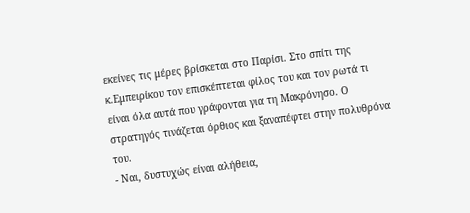εκείνες τις μέρες βρίσκεται στο Παρίσι. Στο σπίτι της κ.Εμπειρίκου τον επισκέπτεται φίλος του και τον ρωτά τι είναι όλα αυτά που γράφονται για τη Μακρόνησο. Ο στρατηγός τινάζεται όρθιος και ξαναπέφτει στην πολυθρόνα του.
- Ναι, δυστυχώς είναι αλήθεια,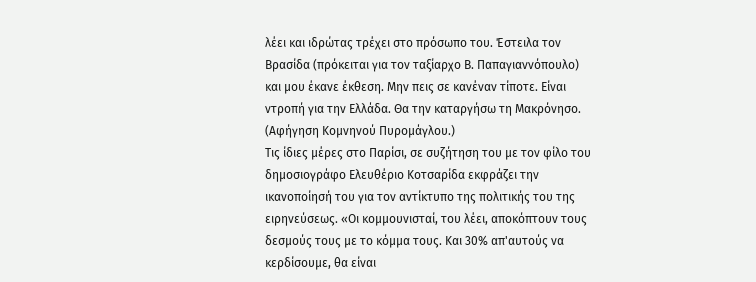λέει και ιδρώτας τρέχει στο πρόσωπο του. Έστειλα τον Βρασίδα (πρόκειται για τον ταξίαρχο Β. Παπαγιαννόπουλο) και μου έκανε έκθεση. Μην πεις σε κανέναν τίποτε. Είναι ντροπή για την Ελλάδα. Θα την καταργήσω τη Μακρόνησο. (Αφήγηση Κομνηνού Πυρομάγλου.)
Τις ίδιες μέρες στο Παρίσι, σε συζήτηση του με τον φίλο του δημοσιογράφο Ελευθέριο Κοτσαρίδα εκφράζει την ικανοποίησή του για τον αντίκτυπο της πολιτικής του της ειρηνεύσεως. «Οι κομμουνισταί, του λέει, αποκόπτουν τους δεσμούς τους με το κόμμα τους. Και 30% απ'αυτούς να κερδίσουμε, θα είναι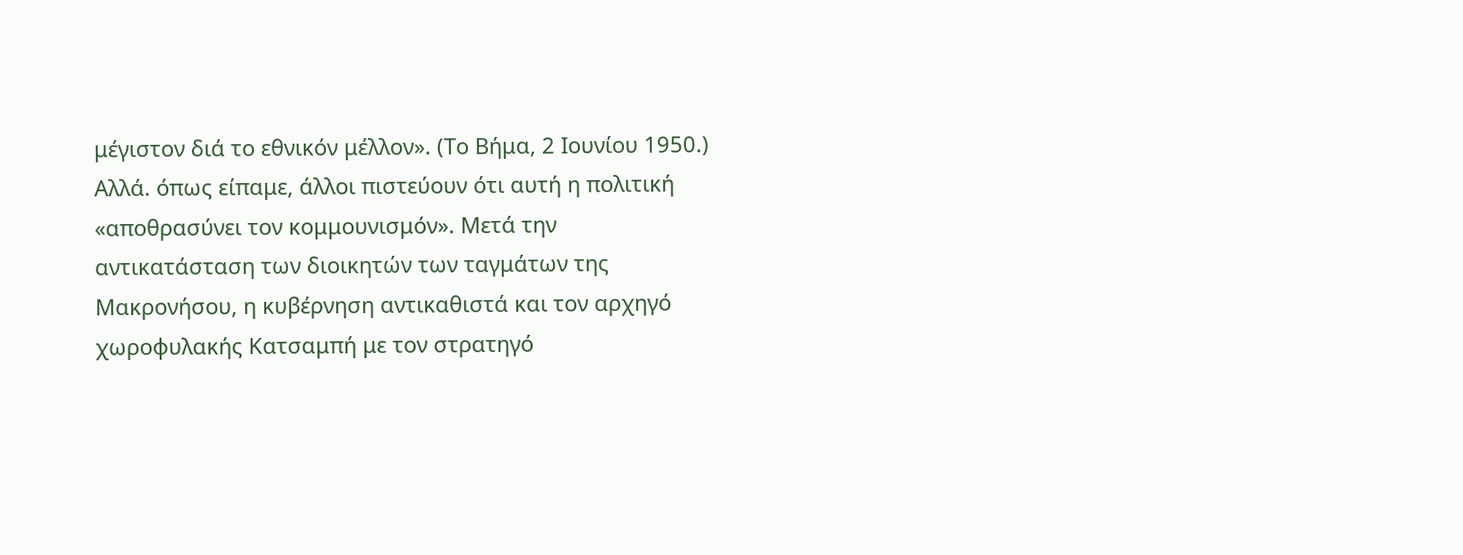μέγιστον διά το εθνικόν μέλλον». (Το Βήμα, 2 Ιουνίου 1950.)
Αλλά. όπως είπαμε, άλλοι πιστεύουν ότι αυτή η πολιτική «αποθρασύνει τον κομμουνισμόν». Μετά την αντικατάσταση των διοικητών των ταγμάτων της Μακρονήσου, η κυβέρνηση αντικαθιστά και τον αρχηγό χωροφυλακής Κατσαμπή με τον στρατηγό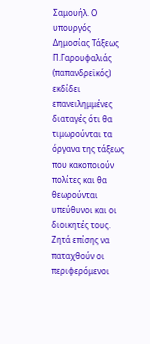Σαμουήλ. Ο υπουργός Δημοσίας Τάξεως Π.Γαρουφαλιάς (παπανδρεϊκός) εκδίδει επανειλημμένες διαταγές ότι θα τιμωρούνται τα όργανα της τάξεως που κακοποιούν πολίτες και θα θεωρούνται υπεύθυνοι και οι διοικητές τους. Ζητά επίσης να παταχθούν οι περιφερόμενοι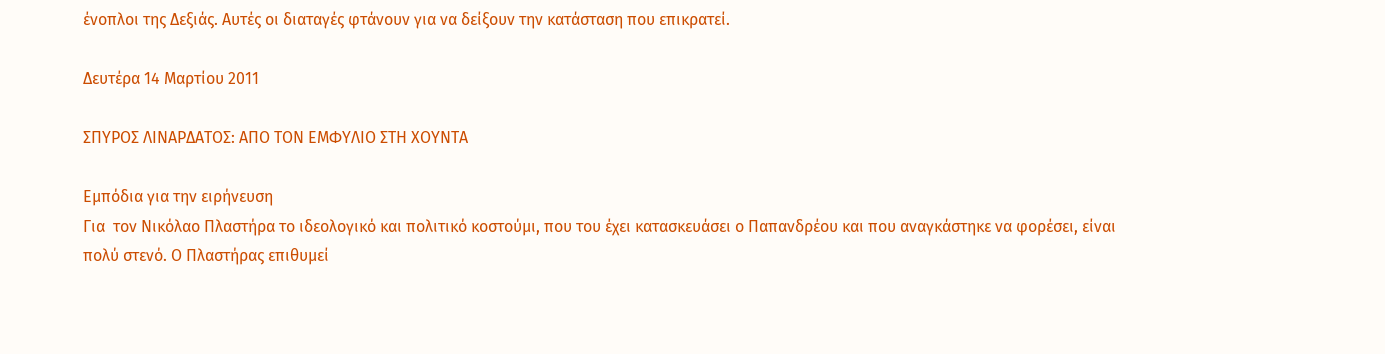ένοπλοι της Δεξιάς. Αυτές οι διαταγές φτάνουν για να δείξουν την κατάσταση που επικρατεί.

Δευτέρα 14 Μαρτίου 2011

ΣΠΥΡΟΣ ΛΙΝΑΡΔΑΤΟΣ: ΑΠΟ ΤΟΝ ΕΜΦΥΛΙΟ ΣΤΗ ΧΟΥΝΤΑ

Εμπόδια για την ειρήνευση
Για  τον Νικόλαο Πλαστήρα το ιδεολογικό και πολιτικό κοστούμι, που του έχει κατασκευάσει ο Παπανδρέου και που αναγκάστηκε να φορέσει, είναι πολύ στενό. Ο Πλαστήρας επιθυμεί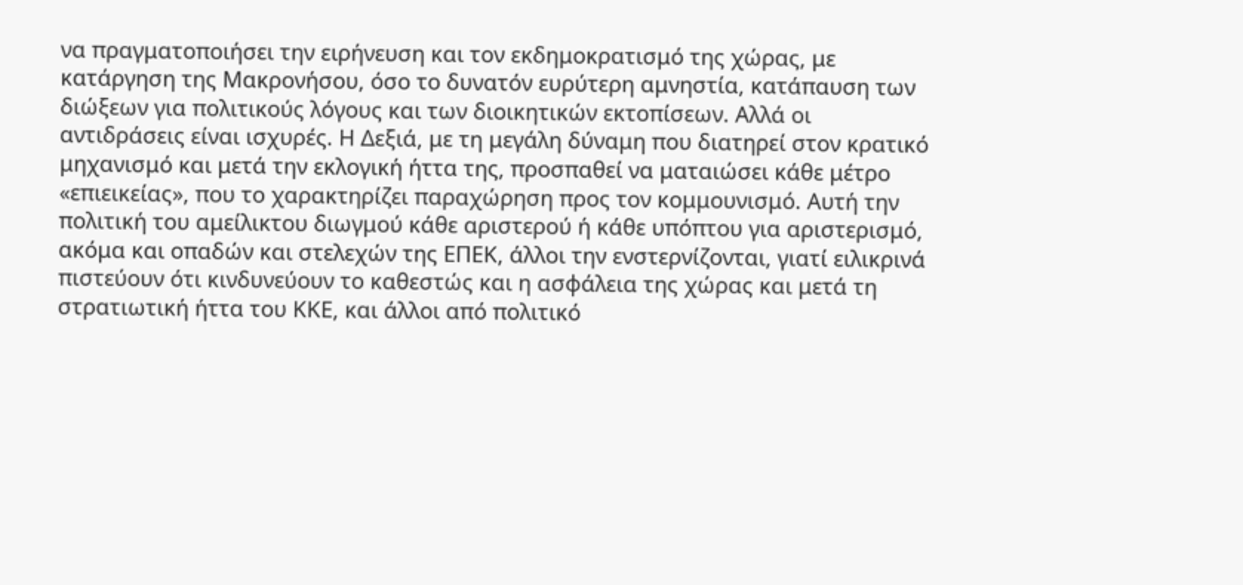να πραγματοποιήσει την ειρήνευση και τον εκδημοκρατισμό της χώρας, με κατάργηση της Μακρονήσου, όσο το δυνατόν ευρύτερη αμνηστία, κατάπαυση των διώξεων για πολιτικούς λόγους και των διοικητικών εκτοπίσεων. Αλλά οι αντιδράσεις είναι ισχυρές. Η Δεξιά, με τη μεγάλη δύναμη που διατηρεί στον κρατικό μηχανισμό και μετά την εκλογική ήττα της, προσπαθεί να ματαιώσει κάθε μέτρο «επιεικείας», που το χαρακτηρίζει παραχώρηση προς τον κομμουνισμό. Αυτή την πολιτική του αμείλικτου διωγμού κάθε αριστερού ή κάθε υπόπτου για αριστερισμό, ακόμα και οπαδών και στελεχών της ΕΠΕΚ, άλλοι την ενστερνίζονται, γιατί ειλικρινά πιστεύουν ότι κινδυνεύουν το καθεστώς και η ασφάλεια της χώρας και μετά τη στρατιωτική ήττα του ΚΚΕ, και άλλοι από πολιτικό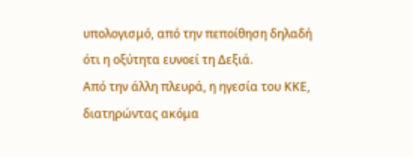υπολογισμό, από την πεποίθηση δηλαδή ότι η οξύτητα ευνοεί τη Δεξιά.
Από την άλλη πλευρά, η ηγεσία του ΚΚΕ, διατηρώντας ακόμα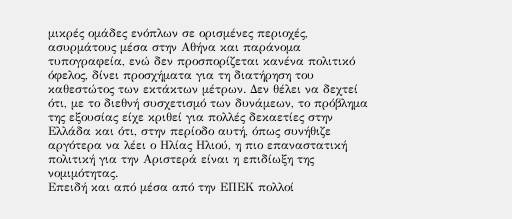μικρές ομάδες ενόπλων σε ορισμένες περιοχές, ασυρμάτους μέσα στην Αθήνα και παράνομα τυπογραφεία, ενώ δεν προσπορίζεται κανένα πολιτικό όφελος, δίνει προσχήματα για τη διατήρηση του καθεστώτος των εκτάκτων μέτρων. Δεν θέλει να δεχτεί ότι, με το διεθνή συσχετισμό των δυνάμεων, το πρόβλημα της εξουσίας είχε κριθεί για πολλές δεκαετίες στην Ελλάδα και ότι, στην περίοδο αυτή, όπως συνήθιζε αργότερα να λέει ο Ηλίας Ηλιού, η πιο επαναστατική πολιτική για την Αριστερά είναι η επιδίωξη της νομιμότητας.
Επειδή και από μέσα από την ΕΠΕΚ πολλοί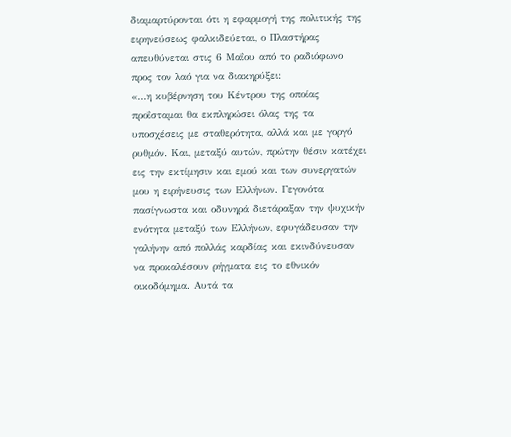διαμαρτύρονται ότι η εφαρμογή της πολιτικής της ειρηνεύσεως φαλκιδεύεται, ο Πλαστήρας απευθύνεται στις 6 Μαΐου από το ραδιόφωνο προς τον λαό για να διακηρύξει:
«...η κυβέρνηση του Κέντρου της οποίας προΐσταμαι θα εκπληρώσει όλας της τα υποσχέσεις με σταθερότητα, αλλά και με γοργό ρυθμόν. Και, μεταξύ αυτών, πρώτην θέσιν κατέχει εις την εκτίμησιν και εμού και των συνεργατών μου η ειρήνευσις των Ελλήνων. Γεγονότα πασίγνωστα και οδυνηρά διετάραξαν την ψυχικήν ενότητα μεταξύ των Ελλήνων, εφυγάδευσαν την γαλήνην από πολλάς καρδίας και εκινδύνευσαν να προκαλέσουν ρήγματα εις το εθνικόν οικοδόμημα. Αυτά τα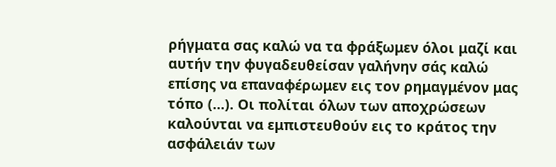ρήγματα σας καλώ να τα φράξωμεν όλοι μαζί και αυτήν την φυγαδευθείσαν γαλήνην σάς καλώ επίσης να επαναφέρωμεν εις τον ρημαγμένον μας τόπο (...). Οι πολίται όλων των αποχρώσεων καλούνται να εμπιστευθούν εις το κράτος την ασφάλειάν των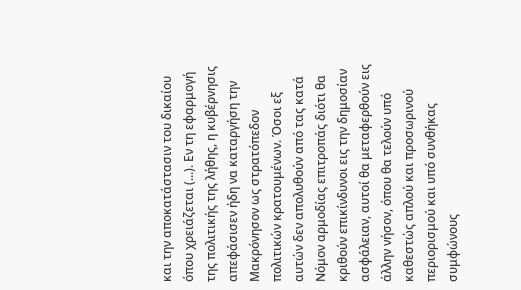και την αποκατάστασιν του δικαίου όπου χρειάζεται (...). Εν τη εφαρμογή της πολιτικής της λήθης, η κυβέρνησις απεφάσισεν ήδη να καταργήση την Μακρόνησον ως στρατόπεδον πολιτικών κρατουμένων. Όσοι εξ αυτών δεν απολυθούν από τας κατά Νόμον αρμοδίας επιτροπάς διότι θα κριθούν επικίνδυνοι εις την δημοσίαν ασφάλειαν, αυτοί θα μεταφερθούν εις άλλην νήσον, όπου θα τελούν υπό καθεστώς απλού και προσωρινού περιορισμού και υπό συνθήκας συμφώνους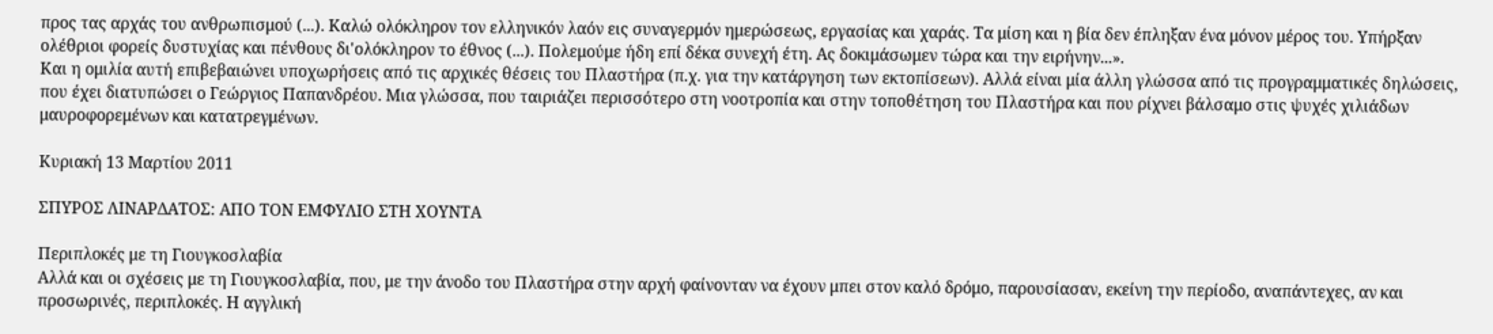προς τας αρχάς του ανθρωπισμού (...). Καλώ ολόκληρον τον ελληνικόν λαόν εις συναγερμόν ημερώσεως, εργασίας και χαράς. Τα μίση και η βία δεν έπληξαν ένα μόνον μέρος του. Υπήρξαν ολέθριοι φορείς δυστυχίας και πένθους δι'ολόκληρον το έθνος (...). Πολεμούμε ήδη επί δέκα συνεχή έτη. Ας δοκιμάσωμεν τώρα και την ειρήνην...».
Και η ομιλία αυτή επιβεβαιώνει υποχωρήσεις από τις αρχικές θέσεις του Πλαστήρα (π.χ. για την κατάργηση των εκτοπίσεων). Αλλά είναι μία άλλη γλώσσα από τις προγραμματικές δηλώσεις, που έχει διατυπώσει ο Γεώργιος Παπανδρέου. Μια γλώσσα, που ταιριάζει περισσότερο στη νοοτροπία και στην τοποθέτηση του Πλαστήρα και που ρίχνει βάλσαμο στις ψυχές χιλιάδων μαυροφορεμένων και κατατρεγμένων.

Κυριακή 13 Μαρτίου 2011

ΣΠΥΡΟΣ ΛΙΝΑΡΔΑΤΟΣ: ΑΠΟ ΤΟΝ ΕΜΦΥΛΙΟ ΣΤΗ ΧΟΥΝΤΑ

Περιπλοκές με τη Γιουγκοσλαβία
Αλλά και οι σχέσεις με τη Γιουγκοσλαβία, που, με την άνοδο του Πλαστήρα στην αρχή φαίνονταν να έχουν μπει στον καλό δρόμο, παρουσίασαν, εκείνη την περίοδο, αναπάντεχες, αν και προσωρινές, περιπλοκές. Η αγγλική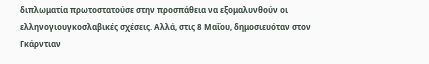διπλωματία πρωτοστατούσε στην προσπάθεια να εξομαλυνθούν οι ελληνογιουγκοσλαβικές σχέσεις. Αλλά, στις 8 Μαΐου, δημοσιευόταν στον Γκάρντιαν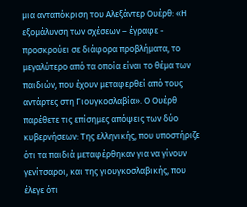μια ανταπόκριση του Αλεξάντερ Ουέρθ: «Η εξομάλυνση των σχέσεων – έγραφε - προσκρούει σε διάφορα προβλήματα, το μεγαλύτερο από τα οποία είναι το θέμα των παιδιών, που έχουν μεταφερθεί από τους αντάρτες στη Γιουγκοσλαβία». Ο Ουέρθ παρέθετε τις επίσημες απόψεις των δύο κυβερνήσεων: Της ελληνικής, που υποστήριζε ότι τα παιδιά μεταφέρθηκαν για να γίνουν γενίτσαροι, και της γιουγκοσλαβικής, που έλεγε ότι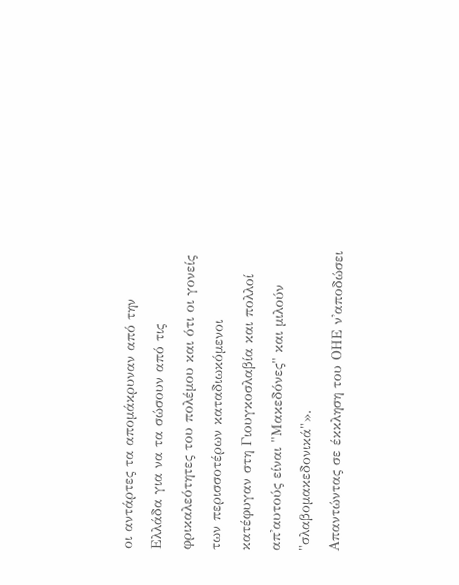οι αντάρτες τα απομάκρυναν από την Ελλάδα για να τα σώσουν από τις φρικαλεότητες του πολέμου και ότι οι γονείς των περισσοτέρων καταδιωκόμενοι κατέφυγαν στη Γιουγκοσλαβία και πολλοί απ'αυτούς είναι "Μακεδόνες" και μιλούν "σλαβομακεδονικά"».
Απαντώντας σε έκκληση του ΟΗΕ ν'αποδώσει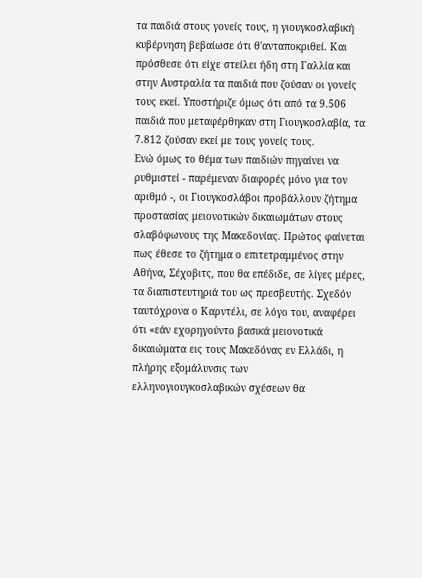τα παιδιά στους γονείς τους, η γιουγκοσλαβική κυβέρνηση βεβαίωσε ότι θ'ανταποκριθεί. Και πρόσθεσε ότι είχε στείλει ήδη στη Γαλλία και στην Αυστραλία τα παιδιά που ζούσαν οι γονείς τους εκεί. Υποστήριζε όμως ότι από τα 9.506 παιδιά που μεταφέρθηκαν στη Γιουγκοσλαβία, τα 7.812 ζούσαν εκεί με τους γονείς τους.
Ενώ όμως το θέμα των παιδιών πηγαίνει να ρυθμιστεί - παρέμεναν διαφορές μόνο για τον αριθμό -, οι Γιουγκοσλάβοι προβάλλουν ζήτημα προστασίας μειονοτικών δικαιωμάτων στους σλαβόφωνους της Μακεδονίας. Πρώτος φαίνεται πως έθεσε το ζήτημα ο επιτετραμμένος στην Αθήνα, Σέχοβιτς, που θα επέδιδε, σε λίγες μέρες, τα διαπιστευτηριά του ως πρεσβευτής. Σχεδόν ταυτόχρονα ο Καρντέλι, σε λόγο του, αναφέρει ότι «εάν εχορηγούντο βασικά μειονοτικά δικαιώματα εις τους Μακεδόνας εν Ελλάδι, η πλήρης εξομάλυνσις των ελληνογιουγκοσλαβικών σχέσεων θα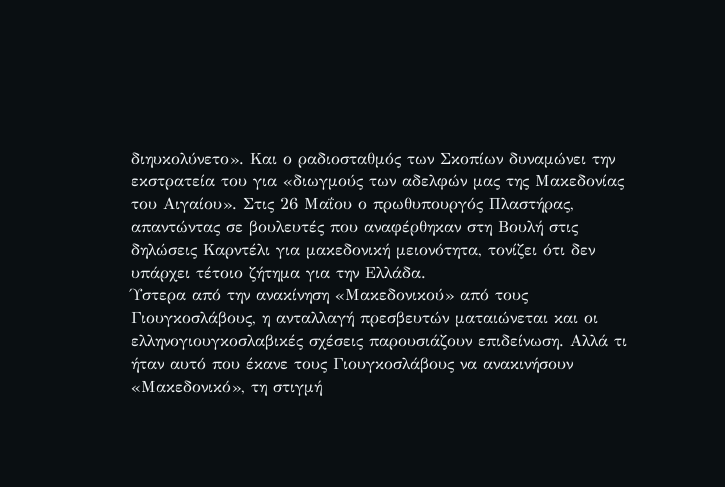διηυκολύνετο». Και ο ραδιοσταθμός των Σκοπίων δυναμώνει την εκστρατεία του για «διωγμούς των αδελφών μας της Μακεδονίας του Αιγαίου». Στις 26 Μαΐου ο πρωθυπουργός Πλαστήρας, απαντώντας σε βουλευτές που αναφέρθηκαν στη Βουλή στις δηλώσεις Καρντέλι για μακεδονική μειονότητα, τονίζει ότι δεν υπάρχει τέτοιο ζήτημα για την Ελλάδα.
Ύστερα από την ανακίνηση «Μακεδονικού» από τους Γιουγκοσλάβους, η ανταλλαγή πρεσβευτών ματαιώνεται και οι ελληνογιουγκοσλαβικές σχέσεις παρουσιάζουν επιδείνωση. Αλλά τι ήταν αυτό που έκανε τους Γιουγκοσλάβους να ανακινήσουν «Μακεδονικό», τη στιγμή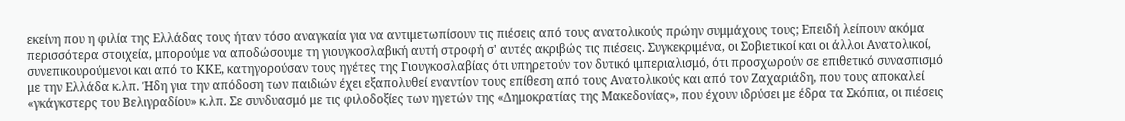εκείνη που η φιλία της Ελλάδας τους ήταν τόσο αναγκαία για να αντιμετωπίσουν τις πιέσεις από τους ανατολικούς πρώην συμμάχους τους; Επειδή λείπουν ακόμα περισσότερα στοιχεία, μπορούμε να αποδώσουμε τη γιουγκοσλαβική αυτή στροφή σ' αυτές ακριβώς τις πιέσεις. Συγκεκριμένα, οι Σοβιετικοί και οι άλλοι Ανατολικοί, συνεπικουρούμενοι και από το ΚΚΕ, κατηγορούσαν τους ηγέτες της Γιουγκοσλαβίας ότι υπηρετούν τον δυτικό ιμπεριαλισμό, ότι προσχωρούν σε επιθετικό συνασπισμό με την Ελλάδα κ.λπ. Ήδη για την απόδοση των παιδιών έχει εξαπολυθεί εναντίον τους επίθεση από τους Ανατολικούς και από τον Ζαχαριάδη, που τους αποκαλεί «γκάγκστερς του Βελιγραδίου» κ.λπ. Σε συνδυασμό με τις φιλοδοξίες των ηγετών της «Δημοκρατίας της Μακεδονίας», που έχουν ιδρύσει με έδρα τα Σκόπια, οι πιέσεις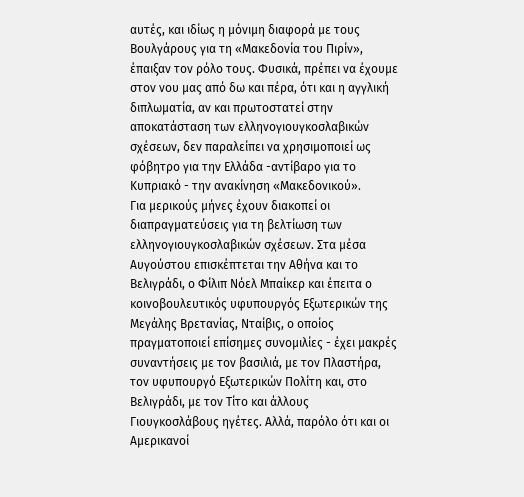αυτές, και ιδίως η μόνιμη διαφορά με τους Βουλγάρους για τη «Μακεδονία του Πιρίν», έπαιξαν τον ρόλο τους. Φυσικά, πρέπει να έχουμε στον νου μας από δω και πέρα, ότι και η αγγλική διπλωματία, αν και πρωτοστατεί στην αποκατάσταση των ελληνογιουγκοσλαβικών σχέσεων, δεν παραλείπει να χρησιμοποιεί ως φόβητρο για την Ελλάδα -αντίβαρο για το Κυπριακό - την ανακίνηση «Μακεδονικού».
Για μερικούς μήνες έχουν διακοπεί οι διαπραγματεύσεις για τη βελτίωση των ελληνογιουγκοσλαβικών σχέσεων. Στα μέσα Αυγούστου επισκέπτεται την Αθήνα και το Βελιγράδι, ο Φίλιπ Νόελ Μπαίκερ και έπειτα ο κοινοβουλευτικός υφυπουργός Εξωτερικών της Μεγάλης Βρετανίας, Νταίβις, ο οποίος πραγματοποιεί επίσημες συνομιλίες - έχει μακρές συναντήσεις με τον βασιλιά, με τον Πλαστήρα, τον υφυπουργό Εξωτερικών Πολίτη και, στο Βελιγράδι, με τον Τίτο και άλλους Γιουγκοσλάβους ηγέτες. Αλλά, παρόλο ότι και οι Αμερικανοί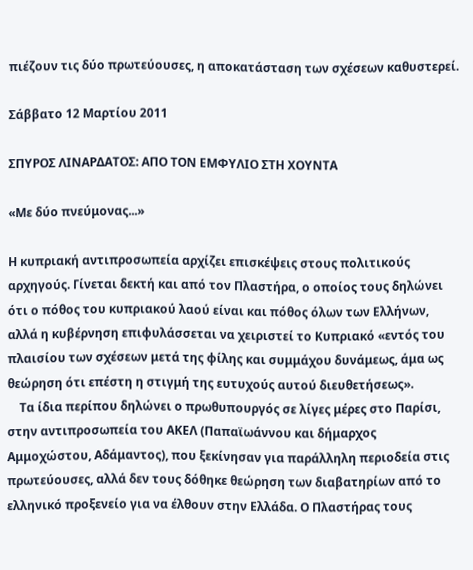πιέζουν τις δύο πρωτεύουσες, η αποκατάσταση των σχέσεων καθυστερεί.

Σάββατο 12 Μαρτίου 2011

ΣΠΥΡΟΣ ΛΙΝΑΡΔΑΤΟΣ: ΑΠΟ ΤΟΝ ΕΜΦΥΛΙΟ ΣΤΗ ΧΟΥΝΤΑ

«Με δύο πνεύμονας...»

Η κυπριακή αντιπροσωπεία αρχίζει επισκέψεις στους πολιτικούς αρχηγούς. Γίνεται δεκτή και από τον Πλαστήρα, ο οποίος τους δηλώνει ότι ο πόθος του κυπριακού λαού είναι και πόθος όλων των Ελλήνων, αλλά η κυβέρνηση επιφυλάσσεται να χειριστεί το Κυπριακό «εντός του πλαισίου των σχέσεων μετά της φίλης και συμμάχου δυνάμεως, άμα ως θεώρηση ότι επέστη η στιγμή της ευτυχούς αυτού διευθετήσεως».
    Τα ίδια περίπου δηλώνει ο πρωθυπουργός σε λίγες μέρες στο Παρίσι, στην αντιπροσωπεία του ΑΚΕΛ (Παπαϊωάννου και δήμαρχος Αμμοχώστου, Αδάμαντος), που ξεκίνησαν για παράλληλη περιοδεία στις πρωτεύουσες, αλλά δεν τους δόθηκε θεώρηση των διαβατηρίων από το ελληνικό προξενείο για να έλθουν στην Ελλάδα. Ο Πλαστήρας τους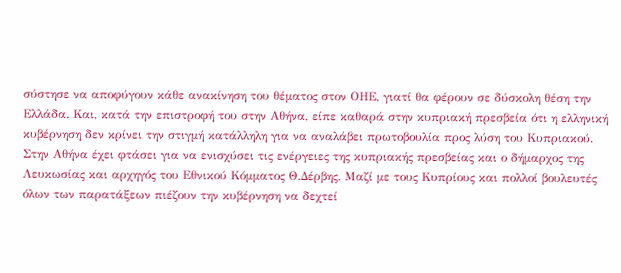σύστησε να αποφύγουν κάθε ανακίνηση του θέματος στον ΟΗΕ, γιατί θα φέρουν σε δύσκολη θέση την Ελλάδα. Και, κατά την επιστροφή του στην Αθήνα, είπε καθαρά στην κυπριακή πρεσβεία ότι η ελληνική κυβέρνηση δεν κρίνει την στιγμή κατάλληλη για να αναλάβει πρωτοβουλία προς λύση του Κυπριακού.
Στην Αθήνα έχει φτάσει για να ενισχύσει τις ενέργειες της κυπριακής πρεσβείας και ο δήμαρχος της Λευκωσίας και αρχηγός του Εθνικού Κόμματος Θ.Δέρβης. Μαζί με τους Κυπρίους και πολλοί βουλευτές όλων των παρατάξεων πιέζουν την κυβέρνηση να δεχτεί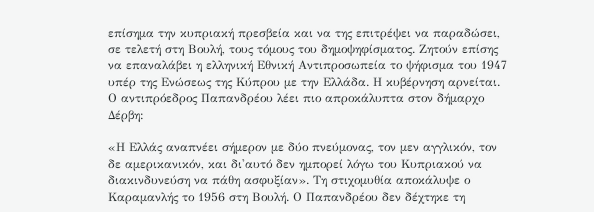επίσημα την κυπριακή πρεσβεία και να της επιτρέψει να παραδώσει, σε τελετή στη Βουλή, τους τόμους του δημοψηφίσματος. Ζητούν επίσης να επαναλάβει η ελληνική Εθνική Αντιπροσωπεία το ψήφισμα του 1947 υπέρ της Ενώσεως της Κύπρου με την Ελλάδα. Η κυβέρνηση αρνείται. Ο αντιπρόεδρος Παπανδρέου λέει πιο απροκάλυπτα στον δήμαρχο Δέρβη:

«Η Ελλάς αναπνέει σήμερον με δύο πνεύμονας, τον μεν αγγλικόν, τον δε αμερικανικόν, και δι'αυτό δεν ημπορεί λόγω του Κυπριακού να διακινδυνεύση να πάθη ασφυξίαν». Τη στιχομυθία αποκάλυψε ο Καραμανλής το 1956 στη Βουλή. Ο Παπανδρέου δεν δέχτηκε τη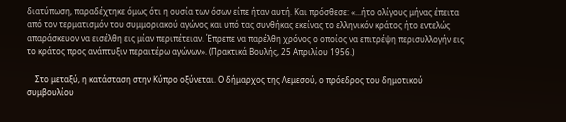διατύπωση, παραδέχτηκε όμως ότι η ουσία των όσων είπε ήταν αυτή. Και πρόσθεσε: «...ήτο ολίγους μήνας έπειτα από τον τερματισμόν του συμμοριακού αγώνος και υπό τας συνθήκας εκείνας το ελληνικόν κράτος ήτο εντελώς απαράσκευον να εισέλθη εις μίαν περιπέτειαν. Έπρεπε να παρέλθη χρόνος ο οποίος να επιτρέψη περισυλλογήν εις το κράτος προς ανάπτυξιν περαιτέρω αγώνων». (Πρακτικά Βουλής, 25 Απριλίου 1956.)

    Στο μεταξύ, η κατάσταση στην Κύπρο οξύνεται. Ο δήμαρχος της Λεμεσού, ο πρόεδρος του δημοτικού συμβουλίου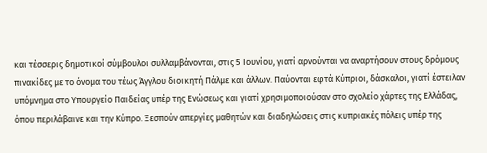και τέσσερις δημοτικοί σύμβουλοι συλλαμβάνονται, στις 5 Ιουνίου, γιατί αρνούνται να αναρτήσουν στους δρόμους πινακίδες με το όνομα του τέως Άγγλου διοικητή Πάλμε και άλλων. Παύονται εφτά Κύπριοι, δάσκαλοι, γιατί έστειλαν υπόμνημα στο Υπουργείο Παιδείας υπέρ της Ενώσεως και γιατί χρησιμοποιούσαν στο σχολείο χάρτες της Ελλάδας, όπου περιλάβαινε και την Κύπρο. Ξεσπούν απεργίες μαθητών και διαδηλώσεις στις κυπριακές πόλεις υπέρ της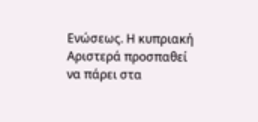Ενώσεως. Η κυπριακή Αριστερά προσπαθεί να πάρει στα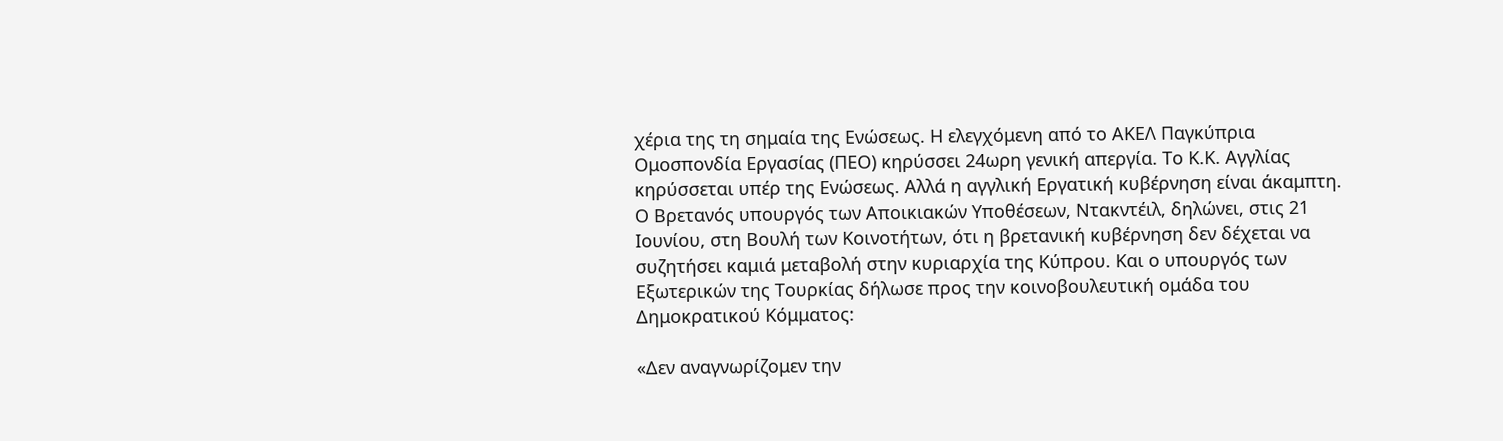χέρια της τη σημαία της Ενώσεως. Η ελεγχόμενη από το ΑΚΕΛ Παγκύπρια Ομοσπονδία Εργασίας (ΠΕΟ) κηρύσσει 24ωρη γενική απεργία. Το Κ.Κ. Αγγλίας κηρύσσεται υπέρ της Ενώσεως. Αλλά η αγγλική Εργατική κυβέρνηση είναι άκαμπτη. Ο Βρετανός υπουργός των Αποικιακών Υποθέσεων, Ντακντέιλ, δηλώνει, στις 21 Ιουνίου, στη Βουλή των Κοινοτήτων, ότι η βρετανική κυβέρνηση δεν δέχεται να συζητήσει καμιά μεταβολή στην κυριαρχία της Κύπρου. Και ο υπουργός των Εξωτερικών της Τουρκίας δήλωσε προς την κοινοβουλευτική ομάδα του Δημοκρατικού Κόμματος:

«Δεν αναγνωρίζομεν την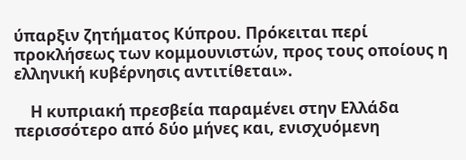ύπαρξιν ζητήματος Κύπρου. Πρόκειται περί προκλήσεως των κομμουνιστών, προς τους οποίους η ελληνική κυβέρνησις αντιτίθεται».

    Η κυπριακή πρεσβεία παραμένει στην Ελλάδα περισσότερο από δύο μήνες και, ενισχυόμενη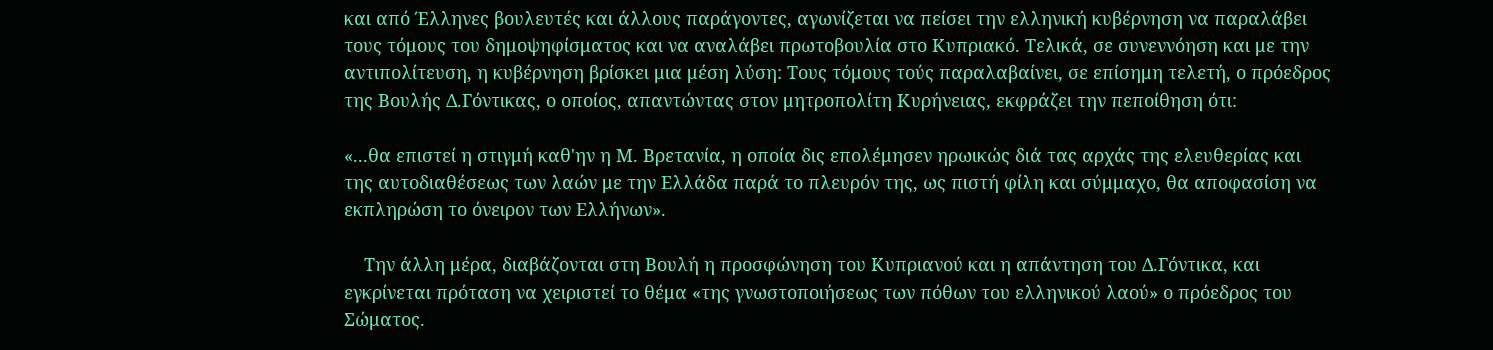και από Έλληνες βουλευτές και άλλους παράγοντες, αγωνίζεται να πείσει την ελληνική κυβέρνηση να παραλάβει τους τόμους του δημοψηφίσματος και να αναλάβει πρωτοβουλία στο Κυπριακό. Τελικά, σε συνεννόηση και με την αντιπολίτευση, η κυβέρνηση βρίσκει μια μέση λύση: Τους τόμους τούς παραλαβαίνει, σε επίσημη τελετή, ο πρόεδρος της Βουλής Δ.Γόντικας, ο οποίος, απαντώντας στον μητροπολίτη Κυρήνειας, εκφράζει την πεποίθηση ότι:

«...θα επιστεί η στιγμή καθ'ην η Μ. Βρετανία, η οποία δις επολέμησεν ηρωικώς διά τας αρχάς της ελευθερίας και της αυτοδιαθέσεως των λαών με την Ελλάδα παρά το πλευρόν της, ως πιστή φίλη και σύμμαχο, θα αποφασίση να εκπληρώση το όνειρον των Ελλήνων».

    Την άλλη μέρα, διαβάζονται στη Βουλή η προσφώνηση του Κυπριανού και η απάντηση του Δ.Γόντικα, και εγκρίνεται πρόταση να χειριστεί το θέμα «της γνωστοποιήσεως των πόθων του ελληνικού λαού» ο πρόεδρος του Σώματος.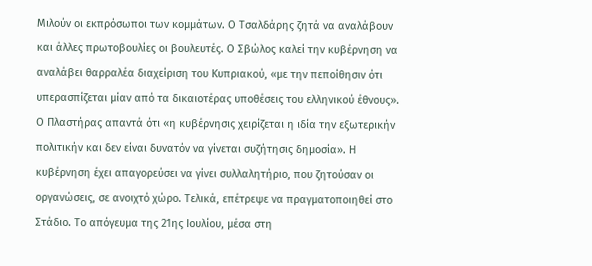Μιλούν οι εκπρόσωποι των κομμάτων. Ο Τσαλδάρης ζητά να αναλάβουν και άλλες πρωτοβουλίες οι βουλευτές. Ο Σβώλος καλεί την κυβέρνηση να αναλάβει θαρραλέα διαχείριση του Κυπριακού, «με την πεποίθησιν ότι υπερασπίζεται μίαν από τα δικαιοτέρας υποθέσεις του ελληνικού έθνους». Ο Πλαστήρας απαντά ότι «η κυβέρνησις χειρίζεται η ιδία την εξωτερικήν πολιτικήν και δεν είναι δυνατόν να γίνεται συζήτησις δημοσία». Η κυβέρνηση έχει απαγορεύσει να γίνει συλλαλητήριο, που ζητούσαν οι οργανώσεις, σε ανοιχτό χώρο. Τελικά, επέτρεψε να πραγματοποιηθεί στο Στάδιο. Το απόγευμα της 21ης Ιουλίου, μέσα στη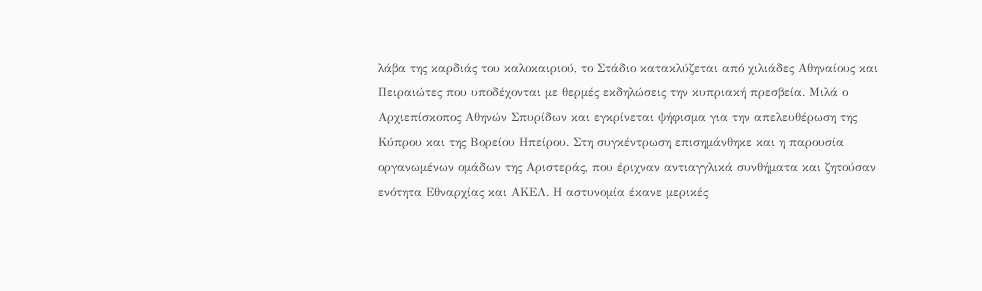λάβα της καρδιάς του καλοκαιριού, το Στάδιο κατακλύζεται από χιλιάδες Αθηναίους και Πειραιώτες που υποδέχονται με θερμές εκδηλώσεις την κυπριακή πρεσβεία. Μιλά ο Αρχιεπίσκοπος Αθηνών Σπυρίδων και εγκρίνεται ψήφισμα για την απελευθέρωση της Κύπρου και της Βορείου Ηπείρου. Στη συγκέντρωση επισημάνθηκε και η παρουσία οργανωμένων ομάδων της Αριστεράς, που έριχναν αντιαγγλικά συνθήματα και ζητούσαν ενότητα Εθναρχίας και ΑΚΕΛ. Η αστυνομία έκανε μερικές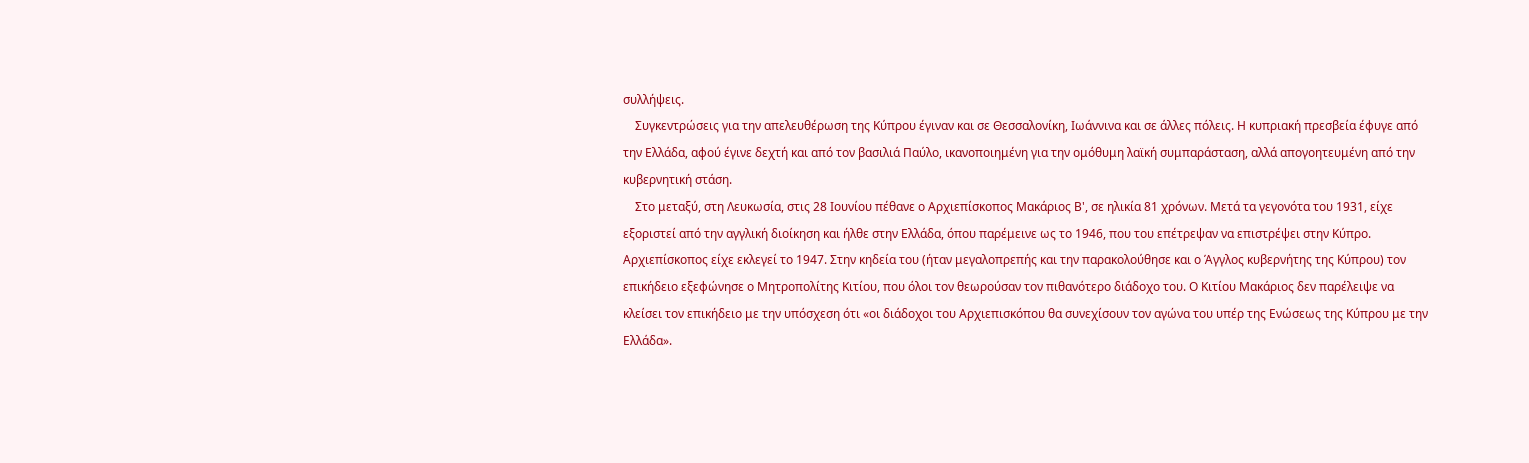συλλήψεις.
    Συγκεντρώσεις για την απελευθέρωση της Κύπρου έγιναν και σε Θεσσαλονίκη, Ιωάννινα και σε άλλες πόλεις. Η κυπριακή πρεσβεία έφυγε από την Ελλάδα, αφού έγινε δεχτή και από τον βασιλιά Παύλο, ικανοποιημένη για την ομόθυμη λαϊκή συμπαράσταση, αλλά απογοητευμένη από την κυβερνητική στάση.
    Στο μεταξύ, στη Λευκωσία, στις 28 Ιουνίου πέθανε ο Αρχιεπίσκοπος Μακάριος Β', σε ηλικία 81 χρόνων. Μετά τα γεγονότα του 1931, είχε εξοριστεί από την αγγλική διοίκηση και ήλθε στην Ελλάδα, όπου παρέμεινε ως το 1946, που του επέτρεψαν να επιστρέψει στην Κύπρο. Αρχιεπίσκοπος είχε εκλεγεί το 1947. Στην κηδεία του (ήταν μεγαλοπρεπής και την παρακολούθησε και ο Άγγλος κυβερνήτης της Κύπρου) τον επικήδειο εξεφώνησε ο Μητροπολίτης Κιτίου, που όλοι τον θεωρούσαν τον πιθανότερο διάδοχο του. Ο Κιτίου Μακάριος δεν παρέλειψε να κλείσει τον επικήδειο με την υπόσχεση ότι «οι διάδοχοι του Αρχιεπισκόπου θα συνεχίσουν τον αγώνα του υπέρ της Ενώσεως της Κύπρου με την Ελλάδα».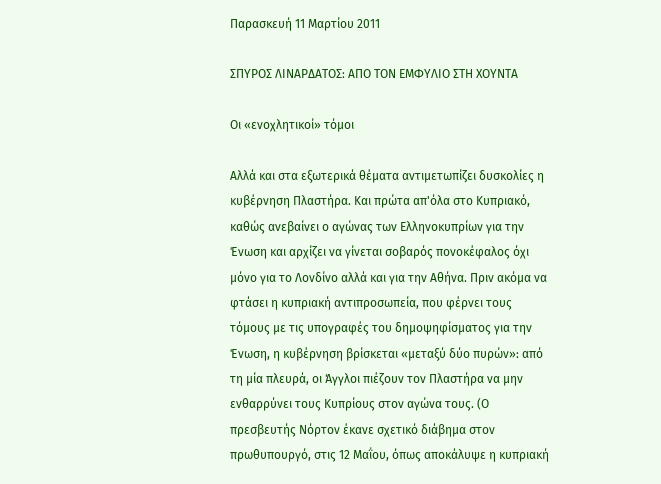Παρασκευή 11 Μαρτίου 2011

ΣΠΥΡΟΣ ΛΙΝΑΡΔΑΤΟΣ: ΑΠΟ ΤΟΝ ΕΜΦΥΛΙΟ ΣΤΗ ΧΟΥΝΤΑ

Οι «ενοχλητικοί» τόμοι

Αλλά και στα εξωτερικά θέματα αντιμετωπίζει δυσκολίες η κυβέρνηση Πλαστήρα. Και πρώτα απ'όλα στο Κυπριακό, καθώς ανεβαίνει ο αγώνας των Ελληνοκυπρίων για την Ένωση και αρχίζει να γίνεται σοβαρός πονοκέφαλος όχι μόνο για το Λονδίνο αλλά και για την Αθήνα. Πριν ακόμα να φτάσει η κυπριακή αντιπροσωπεία, που φέρνει τους τόμους με τις υπογραφές του δημοψηφίσματος για την Ένωση, η κυβέρνηση βρίσκεται «μεταξύ δύο πυρών»: από τη μία πλευρά, οι Άγγλοι πιέζουν τον Πλαστήρα να μην ενθαρρύνει τους Κυπρίους στον αγώνα τους. (Ο πρεσβευτής Νόρτον έκανε σχετικό διάβημα στον πρωθυπουργό, στις 12 Μαΐου, όπως αποκάλυψε η κυπριακή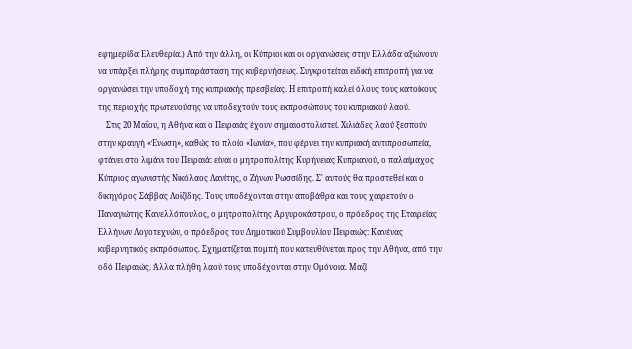εφημερίδα Ελευθερία.) Από την άλλη, οι Κύπριοι και οι οργανώσεις στην Ελλάδα αξιώνουν να υπάρξει πλήρης συμπαράσταση της κυβερνήσεως. Συγκροτείται ειδική επιτροπή για να οργανώσει την υποδοχή της κυπριακής πρεσβείας. Η επιτροπή καλεί όλους τους κατοίκους της περιοχής πρωτευούσης να υποδεχτούν τους εκπροσώπους του κυπριακού λαού.
    Στις 20 Μαΐου, η Αθήνα και ο Πειραιάς έχουν σημαιοστολιστεί. Χιλιάδες λαού ξεσπούν στην κραυγή «Ένωση», καθώς το πλοίο «Ιωνία», που φέρνει την κυπριακή αντιπροσωπεία, φτάνει στο λιμάνι του Πειραιά: είναι ο μητροπολίτης Κυρήνειας Κυπριανού, ο παλαίμαχος Κύπριος αγωνιστής Νικόλαος Λανίτης, ο Ζήνων Ρωσσίδης. Σ' αυτούς θα προστεθεί και ο δικηγόρος Σάββας Λοϊζίδης. Τους υποδέχονται στην αποβάθρα και τους χαιρετούν ο Παναγιώτης Κανελλόπουλος, ο μητροπολίτης Αργυροκάστρου, ο πρόεδρος της Εταιρείας Ελλήνων Λογοτεχνών, ο πρόεδρος του Δημοτικού Συμβουλίου Πειραιώς: Κανένας κυβερνητικός εκπρόσωπος. Σχηματίζεται πομπή που κατευθύνεται προς την Αθήνα, από την οδό Πειραιώς. Άλλα πλήθη λαού τους υποδέχονται στην Ομόνοια. Μαζί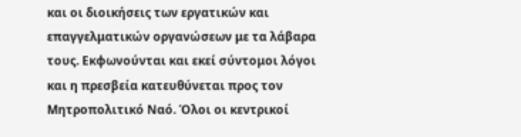και οι διοικήσεις των εργατικών και επαγγελματικών οργανώσεων με τα λάβαρα τους. Εκφωνούνται και εκεί σύντομοι λόγοι και η πρεσβεία κατευθύνεται προς τον Μητροπολιτικό Ναό. Όλοι οι κεντρικοί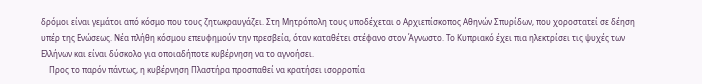δρόμοι είναι γεμάτοι από κόσμο που τους ζητωκραυγάζει. Στη Μητρόπολη τους υποδέχεται ο Αρχιεπίσκοπος Αθηνών Σπυρίδων, που χοροστατεί σε δέηση υπέρ της Ενώσεως. Νέα πλήθη κόσμου επευφημούν την πρεσβεία, όταν καταθέτει στέφανο στον Άγνωστο. Το Κυπριακό έχει πια ηλεκτρίσει τις ψυχές των Ελλήνων και είναι δύσκολο για οποιαδήποτε κυβέρνηση να το αγνοήσει.
    Προς το παρόν πάντως, η κυβέρνηση Πλαστήρα προσπαθεί να κρατήσει ισορροπία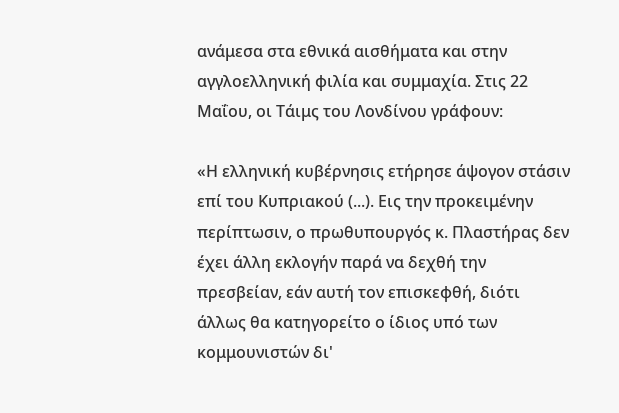ανάμεσα στα εθνικά αισθήματα και στην αγγλοελληνική φιλία και συμμαχία. Στις 22 Μαΐου, οι Τάιμς του Λονδίνου γράφουν:

«Η ελληνική κυβέρνησις ετήρησε άψογον στάσιν επί του Κυπριακού (...). Εις την προκειμένην περίπτωσιν, ο πρωθυπουργός κ. Πλαστήρας δεν έχει άλλη εκλογήν παρά να δεχθή την πρεσβείαν, εάν αυτή τον επισκεφθή, διότι άλλως θα κατηγορείτο ο ίδιος υπό των κομμουνιστών δι'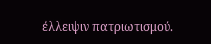έλλειψιν πατριωτισμού.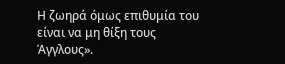Η ζωηρά όμως επιθυμία του είναι να μη θίξη τους Άγγλους».